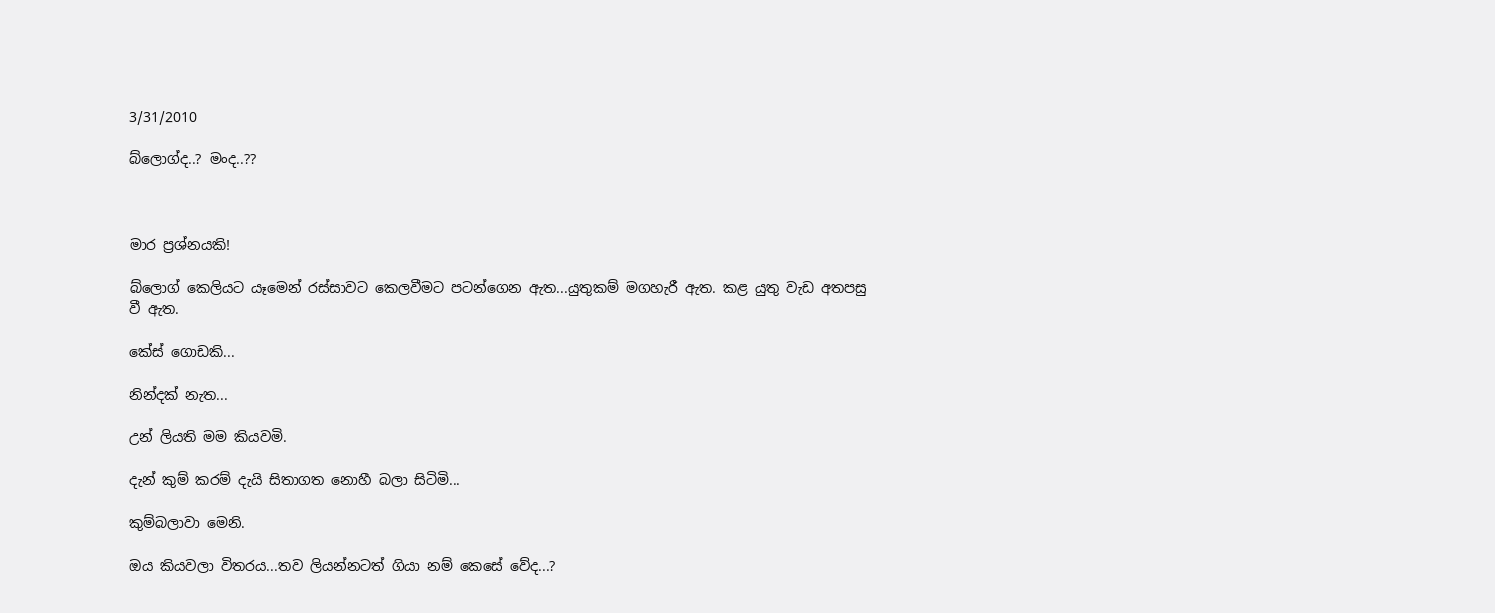3/31/2010

බ්ලොග්ද..? මංද..??



මාර ප්‍රශ්නයකි!

බ්ලොග් කෙලියට යෑමෙන් රස්සාවට කෙලවීමට පටන්ගෙන ඇත...යුතුකම් මගහැරී ඇත. කළ යුතු වැඩ අතපසු වී ඇත.

කේස් ගොඩකි...

නින්දක් නැත...

උන් ලියති මම කියවමි.

දැන් කුම් කරම් දැයි සිතාගත නොහී බලා සිටිමි...

කුම්බලාවා මෙනි.

ඔය කියවලා විතරය...තව ලියන්නටත් ගියා නම් කෙසේ වේද...?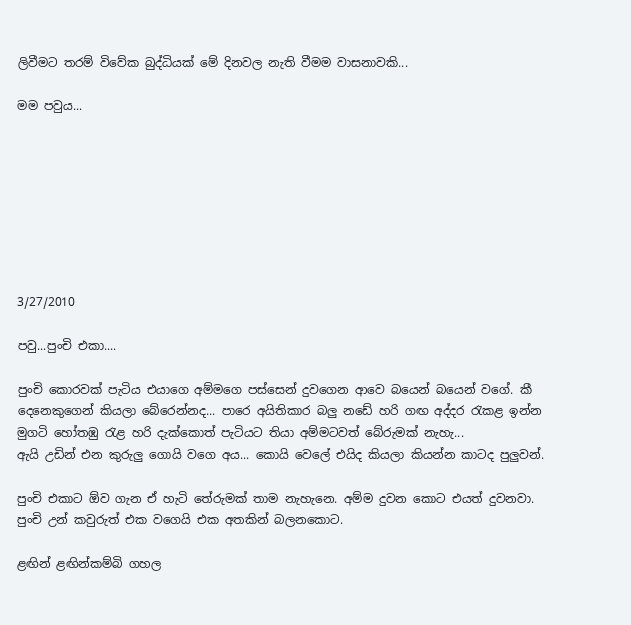ලිවීමට තරම් විවේක බුද්ධියක් මේ දිනවල නැති වීමම වාසනාවකි...

මම පවුය...








3/27/2010

පවු...පුංචි එකා....

පුංචි කොරවක් පැටිය එයාගෙ අම්මගෙ පස්සෙන් දුවගෙන ආවෙ බයෙන් බයෙන් වගේ. කී දෙනෙකුගෙන් කියලා බේරෙන්නද... පාරෙ අයිතිකාර බලු නඩේ හරි ගඟ අද්දර ‍රැකළ ඉන්න මුගටි හෝතඹු ‍රැළ හරි දැක්කොත් පැටියට තියා අම්මටවත් බේරුමක් නැහැ...
ඇයි උඩින් එන කුරුලු ගොයි වගෙ අය... කොයි වෙලේ එයිද කියලා කියන්න කාටද පුලුවන්.

පුංචි එකාට ඕව ගැන ඒ හැටි තේරුමක් තාම නැහැනෙ. අම්ම දුවන කොට එයත් දුවනවා.  පුංචි උන් කවුරුත් එක වගෙයි එක අතකින් බලනකොට.

ළඟින් ළඟින්කම්බි ගහල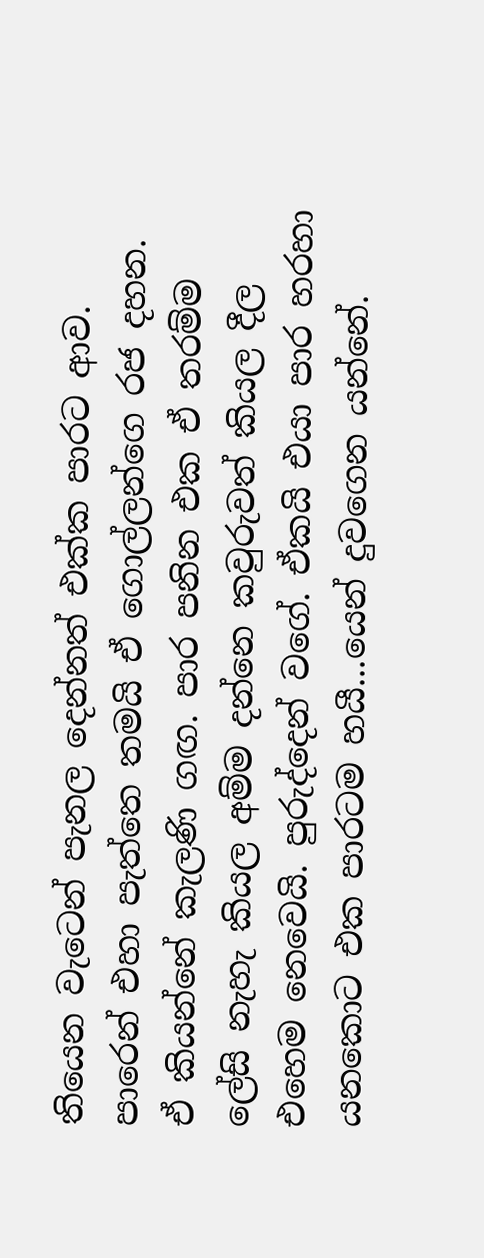තියෙන වැටෙන් පැනල දෙන්නත් එක්ක පාරට ආව.
පාරෙන් එහා පැත්තෙ තමයි ඒ ගොල්ලන්ගෙ රජ දහන. ඒ කියන්නේ කැලණි ගඟ. පාර පනින එක ඒ තරම්ම ලේසි නැහැ කියල අම්ම දන්නෙ කවුරුවත් කියල දීල එහෙම නෙවෙයි. පුරුද්දෙන් වගේ. ඒකයි එයා පාර හරහා යනකොට එක පාරටම හයී...යෙන් දුවගෙන යන්නේ.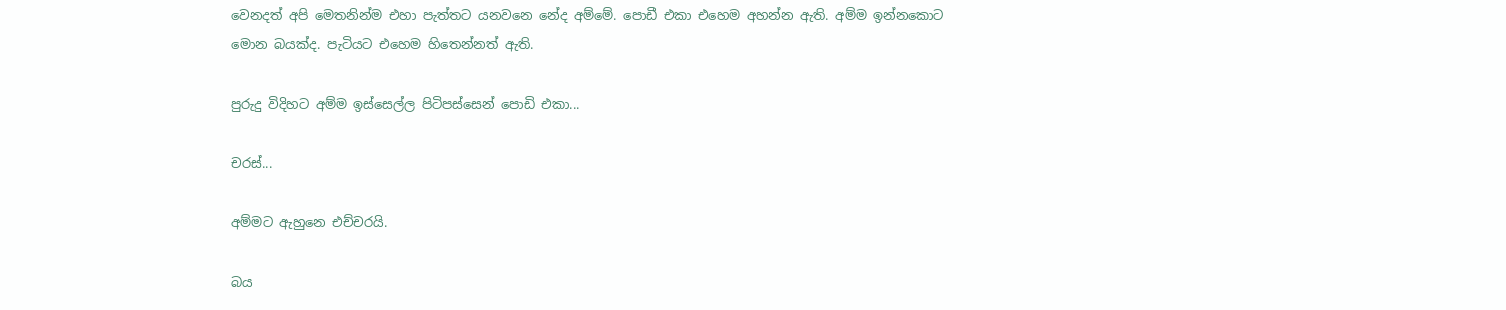වෙනදත් අපි මෙතනින්ම එහා පැත්තට යනවනෙ නේද අම්මේ. පොඩී එකා එහෙම අහන්න ඇති. අම්ම ඉන්නකොට මොන බයක්ද. පැටියට එහෙම හිතෙන්නත් ඇති.

පුරුදු විදිහට අම්ම ඉස්සෙල්ල පිටිපස්සෙන් පොඩි එකා...

චරස්...

අම්මට ඇහුනෙ එච්චරයි.

බය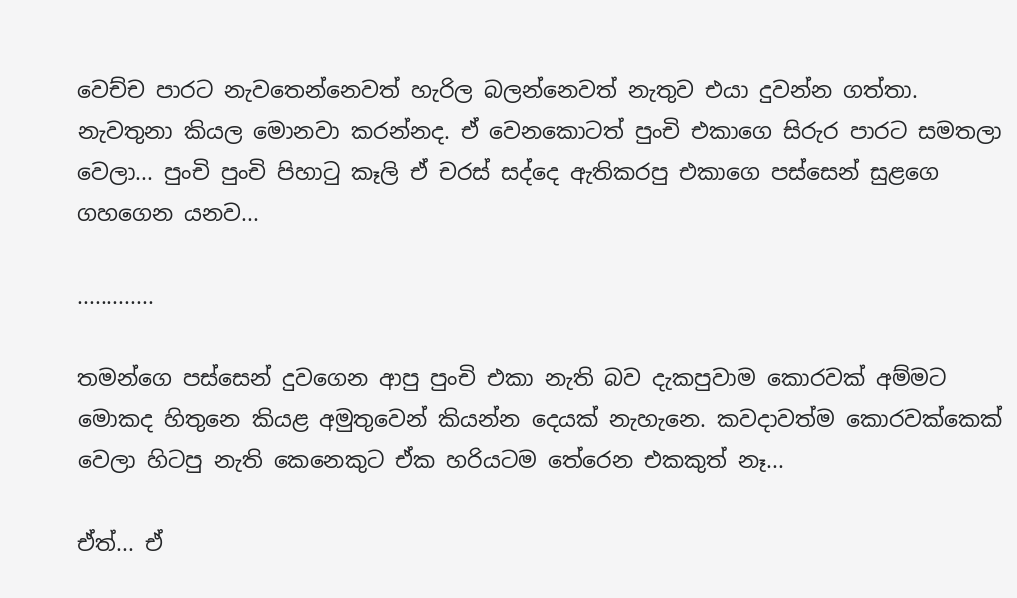වෙච්ච පාරට නැවතෙන්නෙවත් හැරිල බලන්නෙවත් නැතුව එයා දුවන්න ගත්තා. නැවතුනා කියල මොනවා කරන්නද. ඒ වෙනකොටත් පුංචි එකාගෙ සිරුර පාරට සමතලා වෙලා... පුංචි පුංචි පිහා‍ටු කෑලි ඒ චරස් සද්දෙ ඇතිකරපු එකාගෙ පස්සෙන් සුළගෙ ගහගෙන යනව...

.............

තමන්ගෙ පස්සෙන් දුවගෙන ආපු පුංචි එකා නැති බව දැකපුවාම කොරවක් අම්මට මොකද හිතුනෙ කියළ අමුතුවෙන් කියන්න දෙයක් නැහැනෙ. කවදාවත්ම කොරවක්කෙක් වෙලා හිටපු නැති කෙනෙකුට ඒක හරියටම තේරෙන එකකුත් නෑ...

ඒත්... ඒ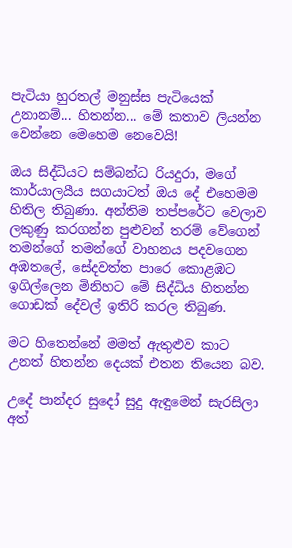පැටියා හුරතල් මනුස්ස පැටියෙක් උනානම්... හිතන්න... මේ කතාව ලියන්න වෙන්නෙ මෙහෙම නෙවෙයි!

ඔය සිද්ධියට සම්බන්ධ රියදුරා, මගේ කාර්යාලයීය සගයාටත් ඔය දේ එහෙමම හිතිල තිබුණා. අන්තිම තප්පරේට වෙලාව ලකුණු කරගන්න පුළුවන් තරම් වේගෙන් තමන්ගේ තමන්ගේ වාහනය පදවගෙන අඹතලේ, සේදවත්ත පාරෙ කොළඹට ඉගිල්ලෙන මිනිහට මේ සිද්ධිය හිතන්න ගොඩක් දේවල් ඉතිරි කරල තිබුණ.

මට හිතෙන්නේ මමත් ඇතුළුව කාට උනත් හිතන්න දෙයක් එතන තියෙන බව.

උදේ පාන්දර සුදෝ සුදු ඇඳුමෙන් සැරසිලා අත්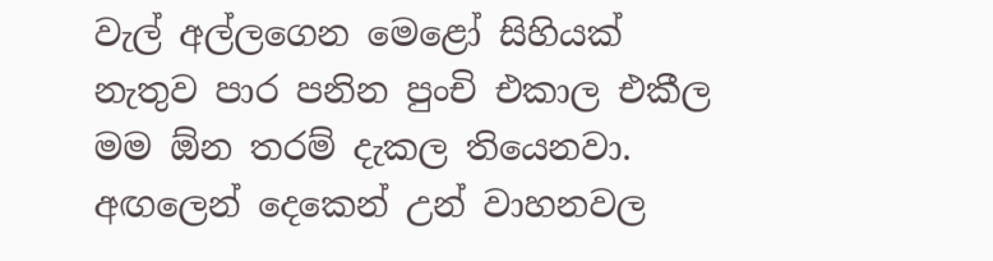වැල් අල්ලගෙන මෙළෝ සිහියක් නැතුව පාර පනින පුංචි එකාල එකීල මම ඕන තරම් දැකල තියෙනවා. අඟලෙන් දෙකෙන් උන් වාහනවල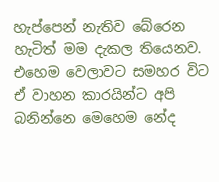හැප්පෙන් නැතිව බේරෙන හැටිත් මම දැකල තියෙනව.  එහෙම වෙලාවට සමහර විට ඒ වාහන කාරයින්ට අපි බනින්නෙ මෙහෙම නේද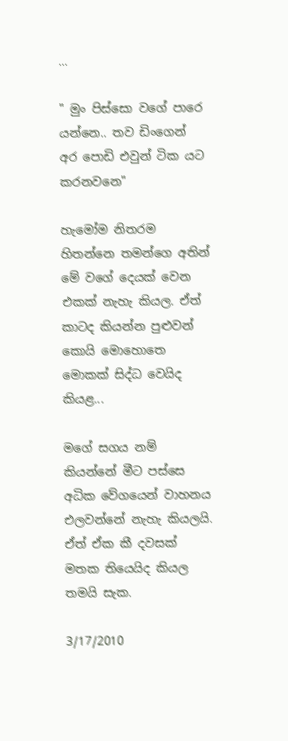...

" මුං පිස්සො වගේ පාරෙ යන්නෙ.. තව ඩිංගෙන් අර පොඩි එවුන් ටික යට කරනවනෙ"

හැමෝම නිතරම හිතන්නෙ තමන්ගෙ අතින් මේ වගේ දෙයක් වෙන එකක් නැහැ කියල. ඒත් කාටද කියන්න පුළුවන් කොයි මොහොතෙ මොකක් සිද්ධ වෙයිද කියළ...

මගේ සගය නම් කියන්නේ මීට පස්සෙ අධික වේගයෙන් වාහනය එලවන්නේ නැහැ කියලයි. ඒත් ඒක කී දවසක් මතක තියෙයිද කියල තමයි සැක.

3/17/2010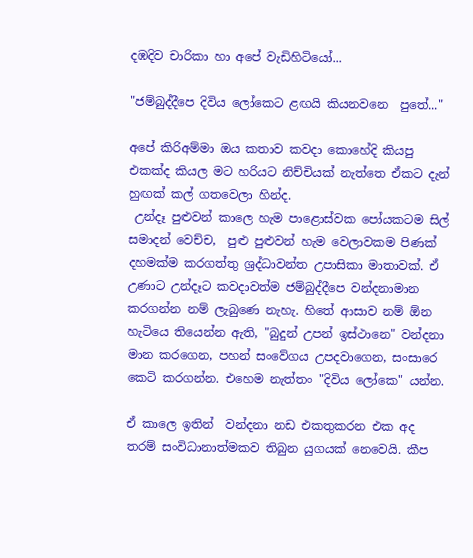දඹදිව චාරිකා හා අපේ වැඩිහිටියෝ...

"ජම්බුද්දීපෙ දිවිය ලෝකෙට ළඟයි කියනවනෙ  පුතේ..."

අපේ කිරිඅම්මා ඔය කතාව කවදා කොහේදි කියපු එකක්ද කියල මට හරියට නිච්චියක් නැත්තෙ ඒකට දැන් හුඟක් කල් ගතවෙලා හින්ද.
 උන්දෑ පුළුවන් කාලෙ හැම පාළොස්වක පෝයකටම සිල් සමාදන් වෙච්ච,  පුළු පුළුවන් හැම වෙලාවකම පිණක් දහමක්ම කරගත්තු ශ්‍රද්ධාවන්ත උපාසිකා මාතාවක්. ඒ උණාට උන්දෑට කවදාවත්ම ජම්බුද්දීපෙ වන්දනාමාන කරගන්න නම් ලැබුණෙ නැහැ. හිතේ ආසාව නම් ඕන හැටියෙ තියෙන්න ඇති, "බුදුන් උපන් ඉස්ථානෙ" වන්දනා මාන කරගෙන, පහන් සංවේගය උපදවාගෙන, සංසාරෙ කෙටි කරගන්න. එහෙම නැත්තං "දිවිය ලෝකෙ" යන්න.

ඒ කාලෙ ඉතින්  වන්දනා නඩ එකතුකරන එක අද තරම් සංවිධානාත්මකව තිබුන යුගයක් නෙවෙයි. කීප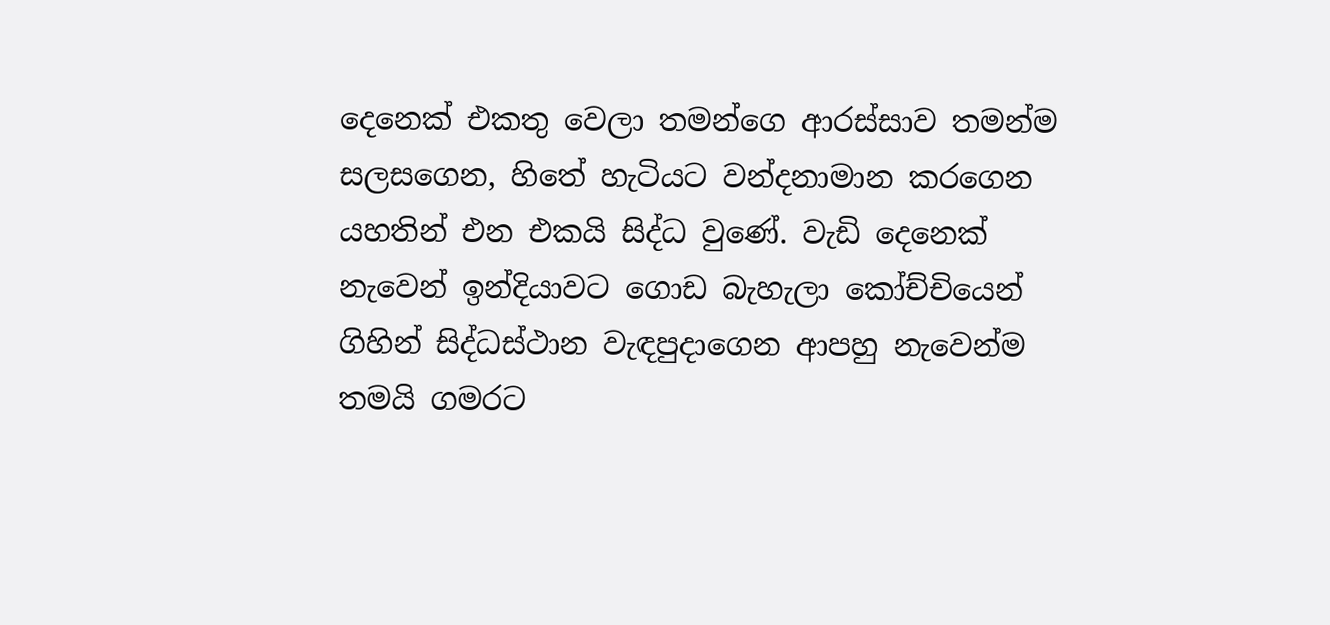දෙනෙක් එකතු වෙලා තමන්ගෙ ආරස්සාව තමන්ම සලසගෙන, හිතේ හැටියට වන්දනාමාන කරගෙන යහතින් එන එකයි සිද්ධ වුණේ. වැඩි දෙනෙක් නැවෙන් ඉන්දියාවට ගොඩ බැහැලා කෝච්චියෙන් ගිහින් සිද්ධස්ථාන වැඳපුදාගෙන ආපහු නැවෙන්ම තමයි ගමරට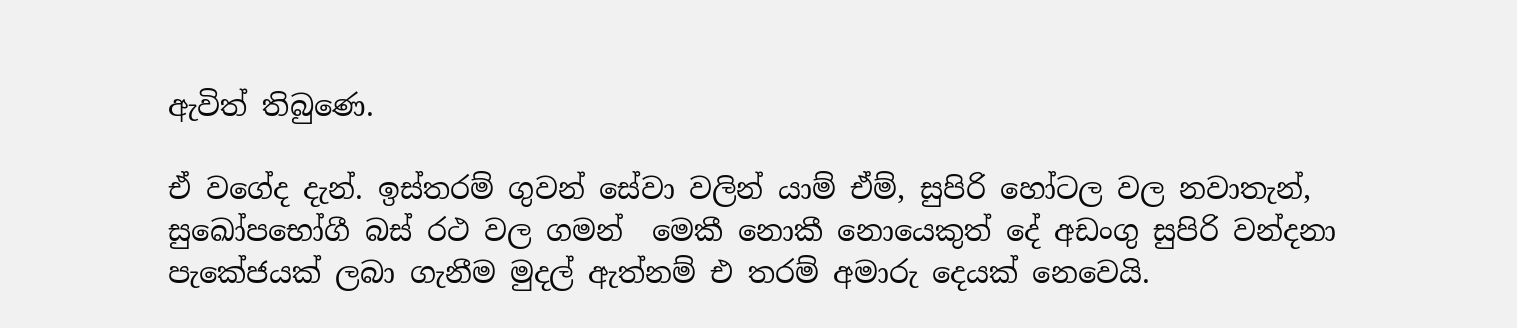ඇවිත් තිබුණෙ.

ඒ වගේද දැන්. ඉස්තරම් ගුවන් සේවා වලින් යාම් ඒම්, සුපිරි හෝටල වල නවාතැන්, සුඛෝපභෝගී බස් රථ වල ගමන්  මෙකී නොකී නොයෙකුත් දේ අඩංගු සුපිරි වන්දනා පැකේජයක් ලබා ගැනීම මුදල් ඇත්නම් එ තරම් අමාරු දෙයක් නෙවෙයි.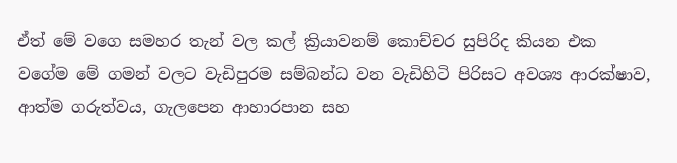ඒත් මේ වගෙ සමහර තැන් වල කල් ක්‍රියාවනම් කොච්චර සුපිරිද කියන එක  වගේම මේ ගමන් වලට වැඩිපුරම සම්බන්ධ වන වැඩිහිටි පිරිසට අවශ්‍ය ආරක්ෂාව, ආත්ම ගරුත්වය, ගැලපෙන ආහාරපාන සහ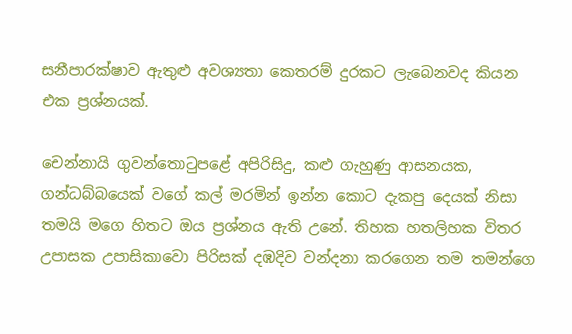සනීපාරක්ෂාව ඇතුළු අවශ්‍යතා කෙතරම් දුරකට ලැබෙනවද කියන එක ප්‍රශ්නයක්.

චෙන්නායි ගුවන්තො‍ටුපළේ අපිරිසිදු, කළු ගැහුණු ආසනයක, ගන්ධබ්බයෙක් වගේ කල් මරමින් ඉන්න කොට දැකපු දෙයක් නිසා තමයි මගෙ හිතට ඔය ප්‍රශ්නය ඇති උනේ. තිහක හතලිහක විතර උපාසක උපාසිකාවො පිරිසක් දඹදිව වන්දනා කරගෙන තම තමන්ගෙ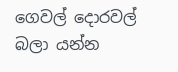ගෙවල් දොරවල් බලා යන්න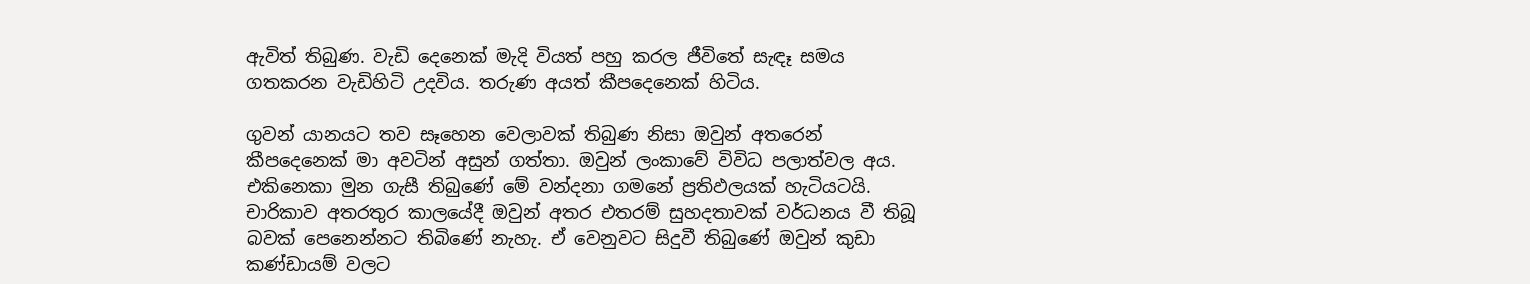ඇවිත් තිබුණ. වැඩි දෙනෙක් මැදි වියත් පහු කරල ජීවිතේ සැඳෑ සමය ගතකරන වැඩිහිටි උදවිය. තරුණ අයත් කීපදෙනෙක් හිටිය.

ගුවන් යානයට තව සෑහෙන වෙලාවක් තිබුණ නිසා ඔවුන් අතරෙන් කීපදෙනෙක් මා අවටින් අසුන් ගත්තා. ඔවුන් ලංකාවේ විවිධ පලාත්වල අය. එකිනෙකා මුන ගැසී තිබුණේ මේ වන්දනා ගමනේ ප්‍රතිඵලයක් හැටියටයි. චාරිකාව අතරතුර කාලයේදී ඔවුන් අතර එතරම් සුහදතාවක් වර්ධනය වී තිබූ බවක් පෙනෙන්නට තිබිණේ නැහැ. ඒ වෙනුවට සිදුවී තිබුණේ ඔවුන් කුඩා කණ්ඩායම් වලට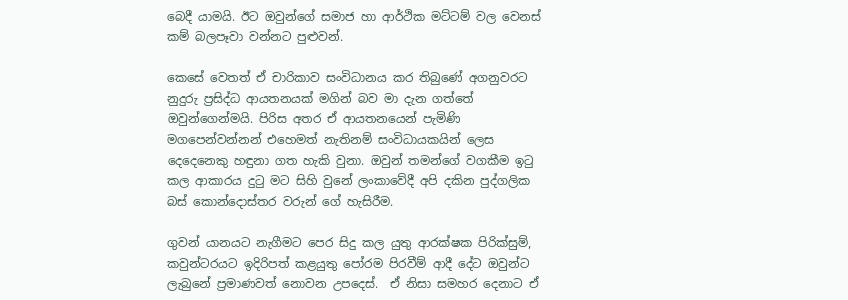බෙදී යාමයි. ඊට ඔවුන්ගේ සමාජ හා ආර්ථික මට්ටම් වල වෙනස් කම් බලපෑවා වන්නට පුළුවන්.

කෙසේ වෙතත් ඒ චාරිකාව සංවිධානය කර තිබුණේ අගනුවරට නුදුරු ප්‍රසිද්ධ ආයතනයක් මගින් බව මා දැන ගත්තේ ඔවුන්ගෙන්මයි. පිරිස අතර ඒ ආයතනයෙන් පැමිණි මගපෙන්වන්නන් එහෙමත් නැතිනම් සංවිධායකයින් ලෙස දෙදෙනෙකු හඳුනා ගත හැකි වුනා. ඔවුන් තමන්ගේ වගකීම ඉ‍ටු කල ආකාරය දු‍ටු මට සිහි වුනේ ලංකාවේදී අපි දකින පුද්ගලික බස් කොන්දොස්තර වරුන් ගේ හැසිරීම.

ගුවන් යානයට නැගීමට පෙර සිදු කල යුතු ආරක්ෂක පිරික්සුම්, කවුන්ටරයට ඉදිරිපත් කළයුතු පෝරම පිරවීම් ආදී දේට ඔවුන්ට ලැබුනේ ප්‍රමාණවත් නොවන උපදෙස්.  ඒ නිසා සමහර දෙනාට ඒ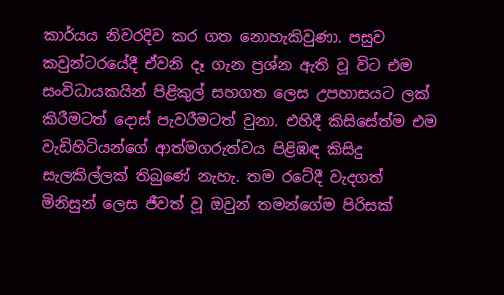කාර්යය නිවරදිව කර ගත නොහැකිවුණා. පසුව කවුන්ටරයේදී ඒවනි දෑ ගැන ප්‍රශ්න ඇති වූ විට එම සංවිධායකයින් පිළිකුල් සහගත ලෙස උපහාසයට ලක් කිරීමටත් දොස් පැවරීමටත් වුනා. එහිදී කිසිසේත්ම එම වැඩිහිටියන්ගේ ආත්මගරුත්වය පිළිඹඳ කිසිදු සැලකිල්ලක් තිබුණේ නැහැ. තම රටේදී වැදගත් මිනිසුන් ලෙස ජීවත් වූ ඔවුන් තමන්ගේම පිරිසක්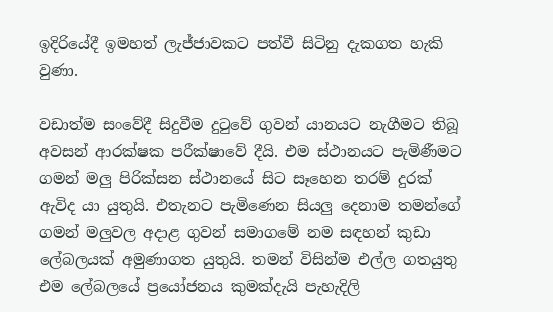ඉදිරියේදී ඉමහත් ලැජ්ජාවකට පත්වී සිටිනු දැකගත හැකි වුණා.

වඩාත්ම සංවේදී සිදුවීම දු‍ටුවේ ගුවන් යානයට නැගීමට තිබූ අවසන් ආරක්ෂක පරීක්ෂාවේ දීයි. එම ස්ථානයට පැමිණීමට ගමන් මලු පිරික්සන ස්ථානයේ සිට සෑහෙන තරම් දුරක් ඇවිද යා යුතුයි. එතැනට පැමිණෙන සියලු දෙනාම තමන්ගේ ගමන් මලුවල අදාළ ගුවන් සමාගමේ නම සඳහන් කුඩා ලේබලයක් අමුණාගත යුතුයි. තමන් විසින්ම එල්ල ගතයුතු එම ලේබලයේ ප්‍රයෝජනය කුමක්දැයි පැහැදිලි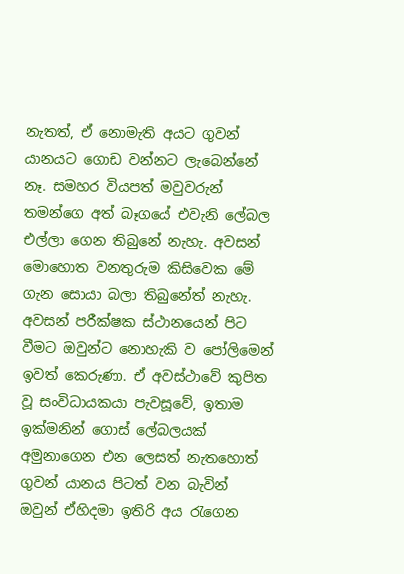නැතත්, ඒ නොමැති අයට ගුවන් යානයට ගොඩ වන්නට ලැබෙන්නේ නෑ. සමහර වියපත් මවුවරුන් තමන්ගෙ අත් බෑගයේ එවැනි ලේබල එල්ලා ගෙන තිබුනේ නැහැ. අවසන් මොහොත වනතුරුම කිසිවෙක මේ ගැන සොයා බලා තිබුනේත් නැහැ. අවසන් පරීක්ෂක ස්ථානයෙන් පිට වීමට ඔවුන්ට නොහැකි ව පෝලිමෙන් ඉවත් කෙරුණා. ඒ අවස්ථාවේ කුපිත වූ සංවිධායකයා පැවසූවේ, ඉතාම ඉක්මනින් ගොස් ලේබලයක් අමුනාගෙන එන ලෙසත් නැතහොත් ගුවන් යානය පිටත් වන බැවින් ඔවුන් ඒහිදමා ඉතිරි අය ‍රැගෙන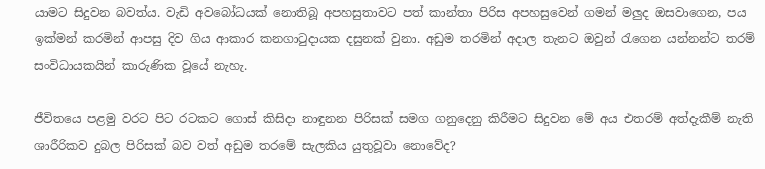යාමට සිදුවන බවත්ය. වැඩි අවබෝධයක් නොතිබූ අපහසුතාවට පත් කාන්තා පිරිස අපහසුවෙන් ගමන් මලුද ඔසවාගෙන, පය ඉක්මන් කරමින් ආපසු දිව ගිය ආකාර කනගා‍ටුදායක දසුනක් වුනා. අඩුම තරමින් අදාල තැනට ඔවුන් ‍රැගෙන යන්නන්ට තරම් සංවිධායකයින් කාරුණික වූයේ නැහැ.

ජීවිතයෙ පළමු වරට පිට රටකට ගොස් කිසිදා නාඳුනන පිරිසක් සමග ගනුදෙනු කිරීමට සිදුවන මේ අය එතරම් අත්දැකීම් නැති ශාරීරිකව දුබල පිරිසක් බව වත් අඩුම තරමේ සැලකිය යුතුවූවා නොවේද?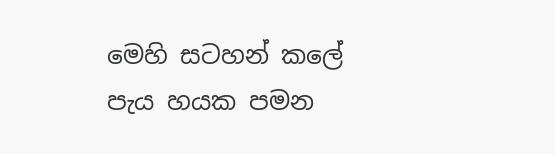මෙහි සටහන් කලේ පැය හයක පමන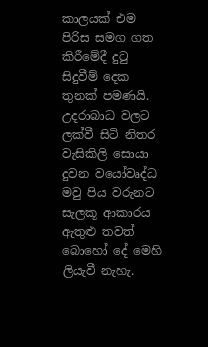කාලයක් එම පිරිස සමග ගත කිරීමේදී දු‍ටු සිදුවීම් දෙක තුනක් පමණයි. උදරාබාධ වලට ලක්වී සිටි නිතර වැසිකිලි සොයා දුවන වයෝවෘද්ධ මවු පිය වරුනට සැලකූ ආකාරය ඇතුළු තවත් බොහෝ දේ මෙහි ලියැවී නැහැ.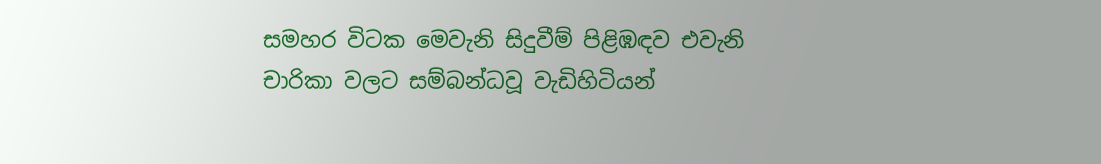සමහර විටක මෙවැනි සිදුවීම් පිළිඹඳව එවැනි චාරිකා වලට සම්බන්ධවූ වැඩිහිටියන්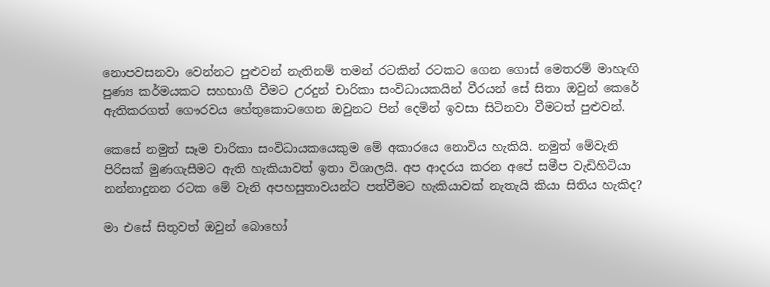නොපවසනවා වෙන්නට පුළුවන් නැතිනම් තමන් රටකින් රටකට ගෙන ගොස් මෙතරම් මාහැඟි පුණ්‍ය කර්මයකට සහභාගී වීමට උරදුන් චාරිකා සංවිධායකයින් වීරයන් සේ සිතා ඔවුන් කෙරේ ඇතිකරගත් ගෞරවය හේතුකොටගෙන ඔවුනට පින් දෙමින් ඉවසා සිටිනවා වීමටත් පුළුවන්.

කෙසේ නමුත් සෑම චාරිකා සංවිධායකයෙකුම මේ අකාරයෙ නොවිය හැකියි. නමුත් මේවැනි පිරිසක් මුණගැසීමට ඇති හැකියාවත් ඉතා විශාලයි. අප ආදරය කරන අපේ සමීප වැඩිහිටියා නන්නාදුනන රටක මේ වැනි අපහසුතාවයන්ට පත්වීමට හැකියාවක් නැතැයි කියා සිතිය හැකිද?

මා එසේ සිතුවත් ඔවුන් බොහෝ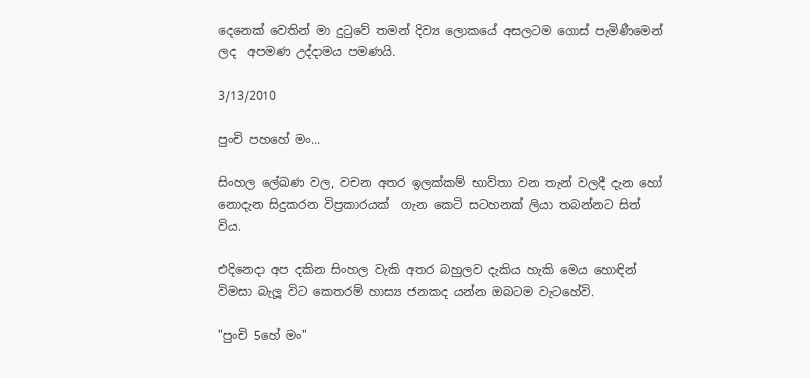දෙනෙක් වෙතින් මා දු‍ටුවේ තමන් දිව්‍ය ලොකයේ අසලටම ගොස් පැමිණීමෙන් ලද  අපමණ උද්දාමය පමණයි.

3/13/2010

පුංචි පහහේ මං...

සිංහල ලේඛණ වල, වචන අතර ඉලක්කම් භාවිතා වන තැන් වලදී දැන හෝ නොදැන සිදුකරන විප්‍රකාරයක්  ගැන කෙටි සටහනක් ලියා තබන්නට සිත් විය.

එදිනෙදා අප දකින සිංහල වැකි අතර බහුලව දැකිය හැකි මෙය හොඳින් විමසා බැලූ විට කෙතරම් හාස්‍ය ජනකද යන්න ඔබටම වැටහේවි.

"පුංචි 5හේ මං"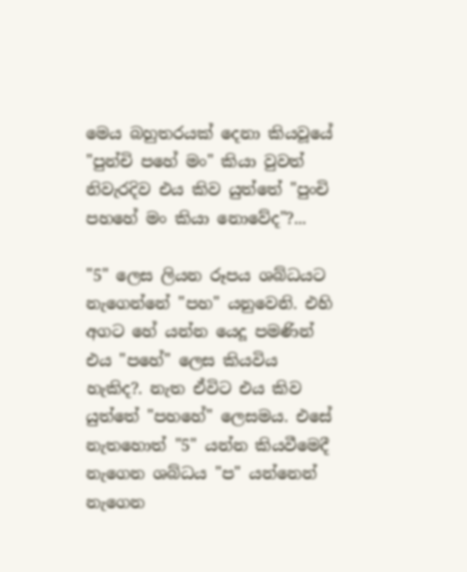මෙය බහුතරයක් දෙනා කියවූයේ "පුන්චි පහේ මං" කියා වුවත් නිවැරදිව එය කිව යුත්තේ "පුංචි පහහේ මං කියා නොවේද"?...

"5" ලෙස ලියන රූපය ශබ්ධයට නැගෙන්නේ "පහ" යනුවෙනි. එහි අගට හේ යන්න යෙදූ පමණින් එය "පහේ" ලෙස කියවිය හැකිද?. නැත ඒවිට එය කිව යුත්තේ "පහහේ" ලෙසමය. එසේ නැතහොත් "5" යන්න කියවීමෙදී නැගෙන ශබ්ධය "ප" යන්නෙන් නැගෙන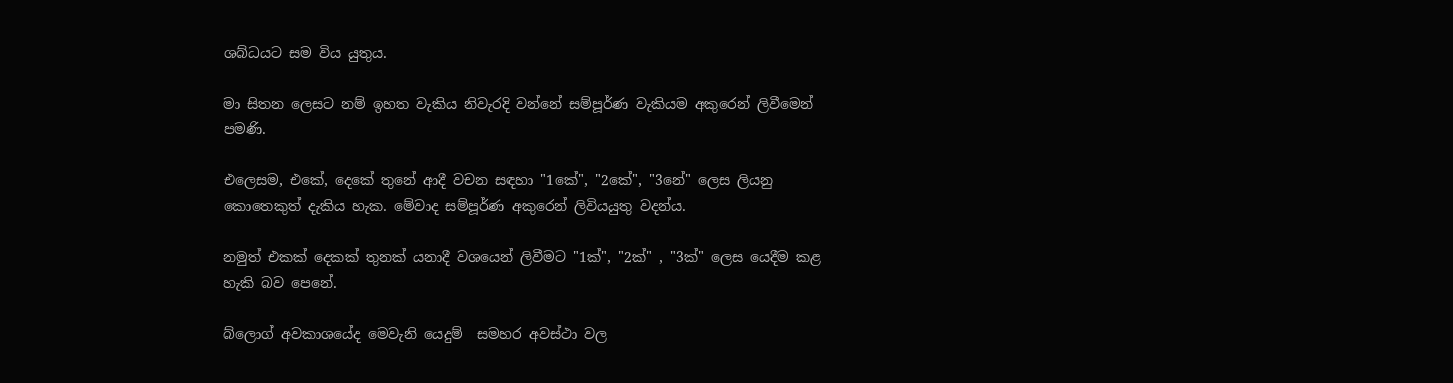ශබ්ධයට සම විය යුතුය.

මා සිතන ලෙසට නම් ඉහත වැකිය නිවැරදි වන්නේ සම්පූර්ණ වැකියම අකුරෙන් ලිවීමෙන් පමණි.

එලෙසම, එකේ, දෙකේ තුනේ ආදී වචන සඳහා "1කේ", "2කේ", "3නේ" ලෙස ලියනු කොතෙකුත් දැකිය හැක. මේවාද සම්පූර්ණ අකුරෙන් ලිවියයුතු වදන්ය.

නමුත් එකක් දෙකක් තුනක් යනාදී වශයෙන් ලිවීමට "1ක්", "2ක්" , "3ක්" ලෙස යෙදීම කළ හැකි බව පෙනේ.

බ්ලොග් අවකාශයේද මෙවැනි යෙදුම්  සමහර අවස්ථා වල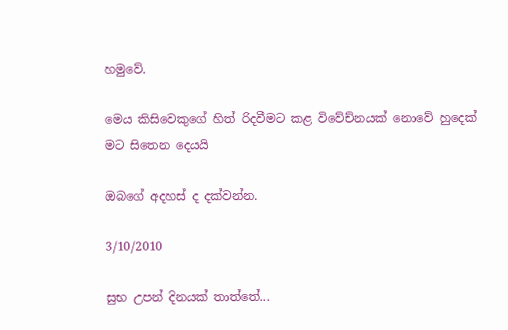හමුවේ.

මෙය කිසිවෙකුගේ හිත් රිදවීමට කළ විවේච්නයක් නොවේ හුදෙක් මට සිතෙන දෙයයි

ඔබගේ අදහස් ද දක්වන්න.

3/10/2010

සුභ උපන් දිනයක් තාත්තේ...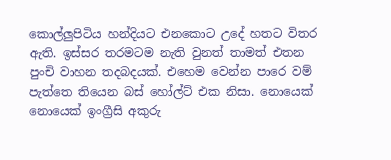කොල්ලුපිටිය හන්දියට එනකොට උදේ හතට විතර ඇති. ඉස්සර තරමටම නැති වුනත් තාමත් එතන පුංචි වාහන තදබදයක්. එහෙම වෙන්න පාරෙ වම් පැත්තෙ තියෙන බස් හෝල්ට් එක නිසා. නොයෙක් නොයෙක් ඉංග්‍රීසි අකුරු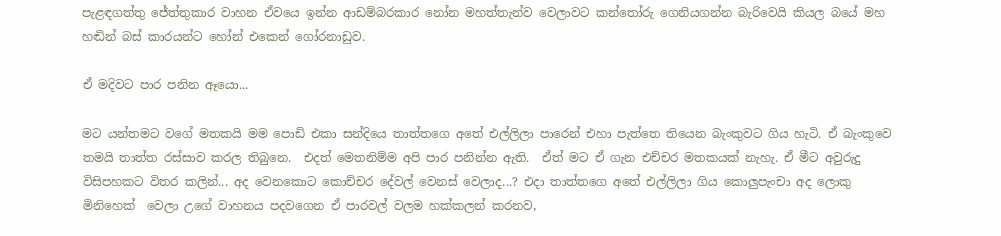පැළඳගත්තු ජේත්තුකාර වාහන ඒවයෙ ඉන්න ආඩම්බරකාර නෝන මහත්තැන්ව වෙලාවට කන්තෝරු ගෙනියගන්න බැරිවෙයි කියල බයේ මහ හඬින් බස් කාරයන්ට හෝන් එකෙන් ගෝරනාඩුව.

ඒ මදිවට පාර පනින ඈයො...

මට යන්තමට වගේ මතකයි මම පොඩි එකා සන්දියෙ තාත්තගෙ අතේ එල්ලිලා පාරෙන් එහා පැත්තෙ තියෙන බැංකුවට ගිය හැටි. ඒ බැංකුවෙ තමයි තාත්ත රස්සාව කරල තිබුනෙ.  එදත් මෙතනිම්ම අපි පාර පනින්න ඇති.  ඒත් මට ඒ ගැන එච්චර මතකයක් නැහැ. ඒ මීට අවුරුදු විසිපහකට විතර කලින්... අද වෙනකොට කොච්චර දේවල් වෙනස් වෙලාද...? එදා තාත්තගෙ අතේ එල්ලිලා ගිය කොලුපැංචා අද ලොකු මිනිහෙක්  වෙලා උගේ වාහනය පදවගෙන ඒ පාරවල් වලම හක්කලන් කරනව,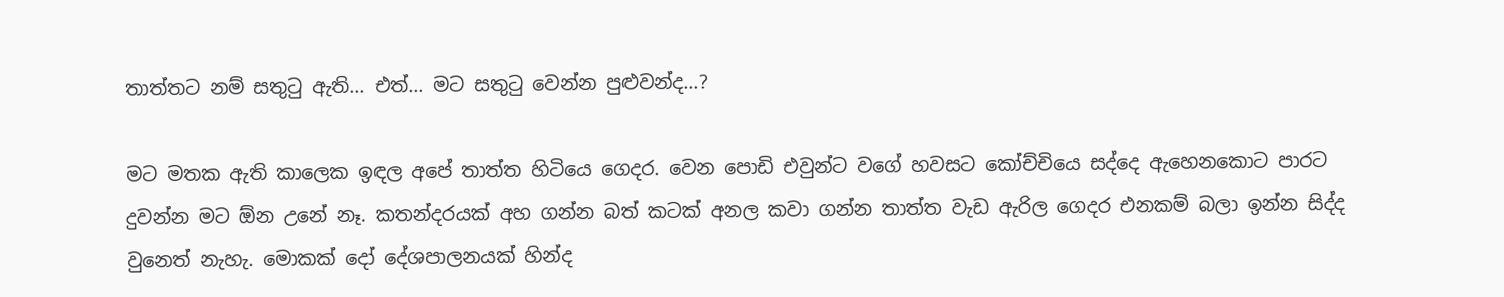තාත්තට නම් සතු‍ටු ඇති... එත්... මට සතු‍ටු වෙන්න පුළුවන්ද...?

මට මතක ඇති කාලෙක ඉඳල අපේ තාත්ත හිටියෙ ගෙදර. වෙන පොඩි එවුන්ට වගේ හවසට කෝච්චියෙ සද්දෙ ඇහෙනකොට පාරට දුවන්න මට ඕන උනේ නෑ. කතන්දරයක් අහ ගන්න බත් කටක් අනල කවා ගන්න තාත්ත වැඩ ඇරිල ගෙදර එනකම් බලා ඉන්න සිද්ද වුනෙත් නැහැ. මොකක් දෝ දේශපාලනයක් හින්ද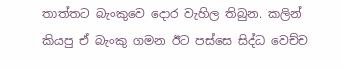තාත්තට බැංකුවෙ දොර වැහිල තිබුන. කලින් කියපු ඒ බැංකු ගමන ඊට පස්සෙ සිද්ධ වෙච්ච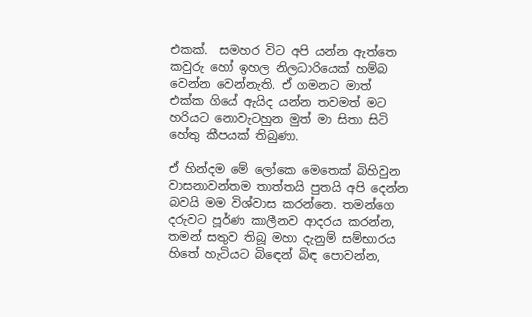එකක්.  සමහර විට අපි යන්න ඇත්තෙ කවුරු හෝ ඉහල නිලධාරියෙක් හම්බ වෙන්න වෙන්නැති. ඒ ගමනට මාත් එක්ක ගියේ ඇයිද යන්න තවමත් මට හරියට නොවැටහුන මුත් මා සිතා සිටි හේතු කීපයක් තිබුණා.

ඒ හින්දම මේ ලෝකෙ මෙතෙක් බිහිවුන වාසනාවන්තම තාත්තයි පුතයි අපි දෙන්න බවයි මම විශ්වාස කරන්නෙ. තමන්ගෙ දරුවට පූර්ණ කාලීනව ආදරය කරන්න, තමන් සතුව තිබූ මහා දැනුම් සම්භාරය හිතේ හැටියට බි‍ඳෙන් බිඳ පොවන්න,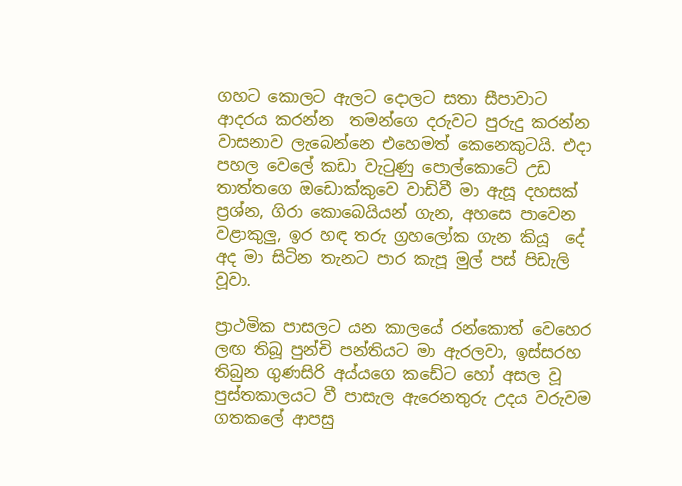ගහට කොලට ඇලට දොලට සතා සීපාවාට ආදරය කරන්න  තමන්ගෙ දරුවට පුරුදු කරන්න වාසනාව ලැබෙන්නෙ එහෙමත් කෙනෙකුටයි. එදා පහල වෙලේ කඩා වැ‍ටුණු පොල්කොටේ උඩ තාත්තගෙ ඔඩොක්කුවෙ වාඩිවී මා ඇසූ දහසක් ප්‍රශ්න, ගිරා කොබෙයියන් ගැන, අහසෙ පාවෙන වළාකුලු, ඉර හඳ තරු ග්‍රහලෝක ගැන කියූ  දේ අද මා සිටින තැනට පාර කැපූ මුල් පස් පිඩැලි වූවා.

ප්‍රාථමික පාසලට යන කාලයේ රන්කොත් වෙහෙර ලඟ තිබූ පුන්චි පන්තියට මා ඇරලවා, ඉස්සරහ තිබුන ගුණසිරි අය්යගෙ කඩේට හෝ අසල වූ පුස්තකාලයට වී පාසැල ඇරෙනතුරු උදය වරුවම ගතකලේ ආපසු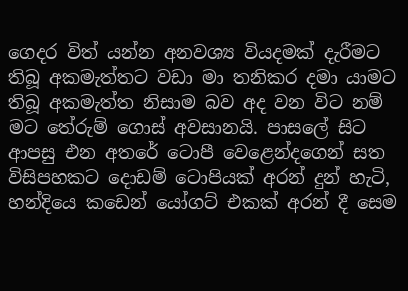ගෙදර විත් යන්න අනවශ්‍ය වියදමක් දැරීමට තිබූ අකමැත්තට වඩා මා තනිකර දමා යාමට තිබූ අකමැත්ත නිසාම බව අද වන විට නම් මට තේරුම් ගොස් අවසානයි. පාසලේ සිට ආපසු එන අතරේ ටොපී වෙළෙන්දගෙන් සත විසිපහකට දොඩම් ටොපියක් අරන් දුන් හැටි, හන්දියෙ කඩෙන් යෝගට් එකක් අරන් දී සෙම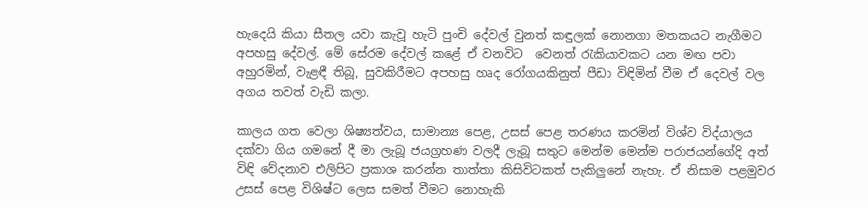හැදෙයි කියා සීතල යවා කැවූ හැටි පුංචි දේවල් වුනත් කඳුලක් නොනගා මතකයට නැගීමට අපහසු දේවල්. මේ සේරම දේවල් කළේ ඒ වනවිට  වෙනත් ‍රැකියාවකට යන මඟ පවා අහුරමින්, වැළඳී තිබූ, සුවකිරීමට අපහසු හෘද රෝගයකිනුත් පීඩා විඳිමින් වීම ඒ දෙවල් වල අගය තවත් වැඩි කලා.

කාලය ගත වෙලා ශිෂ්‍යත්වය, සාමාන්‍ය පෙළ, උසස් පෙළ තරණය කරමින් විශ්ව විද්යාලය දක්වා ගිය ගමනේ දී මා ලැබූ ජයග්‍රහණ වලදී ලැබූ සතුට මෙන්ම මෙන්ම පරාජයන්ගේදි අත් විඳි වේදනාව එලිපිට ප්‍රකාශ කරන්න තාත්තා කිසිවිටකත් පැකිලුනේ නැහැ. ඒ නිසාම පළමුවර උසස් පෙළ විශිෂ්ට ලෙස සමත් වීමට නොහැකි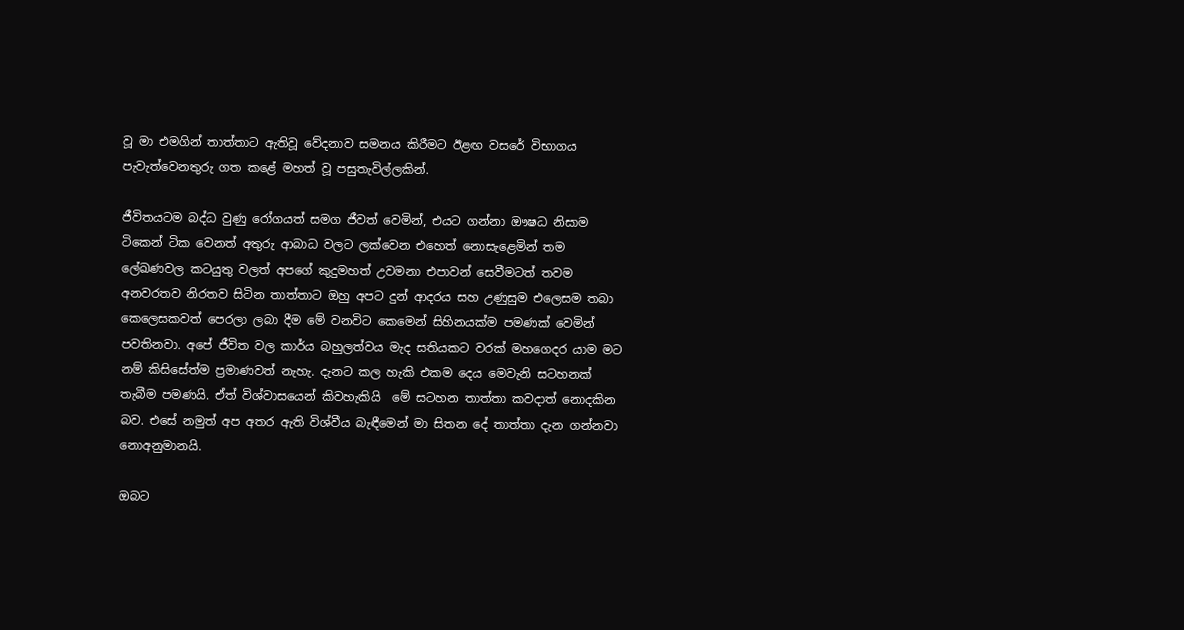වූ මා එමගින් තාත්තාට ඇතිවූ වේදනාව සමනය කිරීමට ඊළඟ වසරේ විභාගය පැවැත්වෙනතුරු ගත කළේ මහත් වූ පසුතැවිල්ලකින්.

ජීවිතයටම බද්ධ වුණු රෝගයත් සමග ජීවත් වෙමින්, එයට ගන්නා ඖෂධ නිසාම ටිකෙන් ටික වෙනත් අතුරු ආබාධ වලට ලක්වෙන එහෙත් නොසැළෙමින් තම ලේඛණවල කටයුතු වලත් අපගේ කුදුමහත් උවමනා එපාවන් සෙවීමටත් තවම අනවරතව නිරතව සිටින තාත්තාට ඔහු අපට දුන් ආදරය සහ උණුසුම එලෙසම තබා කෙලෙසකවත් පෙරලා ලබා දීම මේ වනවිට කෙමෙන් සිහිනයක්ම පමණක් වෙමින් පවතිනවා. අපේ ජීවිත වල කාර්ය බහුලත්වය මැද සතියකට වරක් මහගෙදර යාම මට නම් කිසිසේත්ම ප්‍රමාණවත් නැහැ. දැනට කල හැකි එකම දෙය මෙවැනි සටහනක් තැබීම පමණයි. ඒත් විශ්වාසයෙන් කිවහැකියි  මේ සටහන තාත්තා කවදාත් නොදකින බව. එසේ නමුත් අප අතර ඇති විශ්වීය බැඳීමෙන් මා සිතන දේ තාත්තා දැන ගන්නවා නොඅනුමානයි.

ඔබට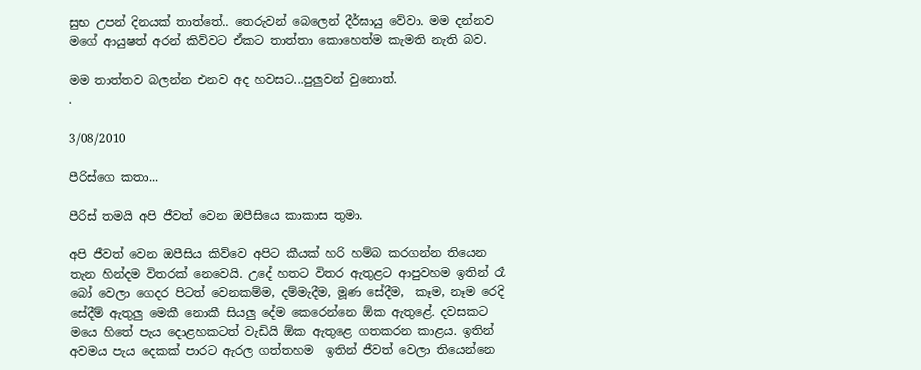සුභ උපන් දිනයක් තාත්තේ.. තෙරුවන් බෙලෙන් දීර්ඝායු වේවා. මම දන්නව මගේ ආයුෂත් අරන් කිව්වට ඒකට තාත්තා කොහෙත්ම කැමති නැති බව.

මම තාත්තව බලන්න එනව අද හවසට...පුලුවන් වුනොත්.
.

3/08/2010

පීරිස්ගෙ කතා...

පීරිස් තමයි අපි ජීවත් වෙන ඔපීසියෙ කාකාස තුමා.

අපි ජීවත් වෙන ඔපීසිය කිව්වෙ අපිට කීයක් හරි හම්බ කරගන්න තියෙන තැන හින්දම විතරක් නෙවෙයි. උදේ හතට විතර ඇතුළට ආපුවහම ඉතින් රෑ බෝ වෙලා ගෙදර පිටත් වෙනකම්ම, දම්මැදීම, මූණ සේදීම,  කෑම, නෑම රෙදි සේදීම් ඇතුලු මෙකී නොකී සියලු දේම කෙරෙන්නෙ ඕක ඇතුළේ. දවසකට මයෙ හිතේ පැය දොළහකටත් වැඩියි ඕක ඇතුළෙ ගතකරන කාළය. ඉතින් අවමය පැය දෙකක් පාරට ඇරල ගත්තහම  ඉතින් ජීවත් වෙලා තියෙන්නෙ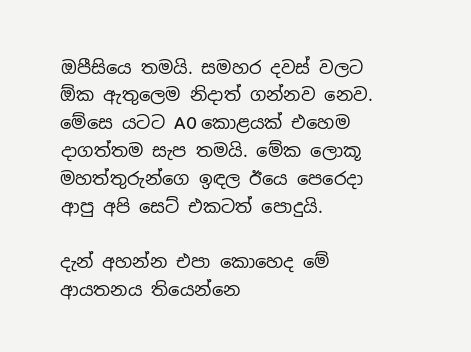ඔපීසියෙ තමයි. සමහර දවස් වලට ඕක ඇතුලෙම නිදාත් ගන්නව නෙව. මේසෙ යටට A0 කොළයක් එහෙම දාගත්තම සැප තමයි. මේක ලොකූ මහත්තුරුන්ගෙ ඉඳල ඊයෙ පෙරෙදා ආපු අපි සෙට් එකටත් පොදුයි.

දැන් අහන්න එපා කොහෙද මේ ආයතනය තියෙන්නෙ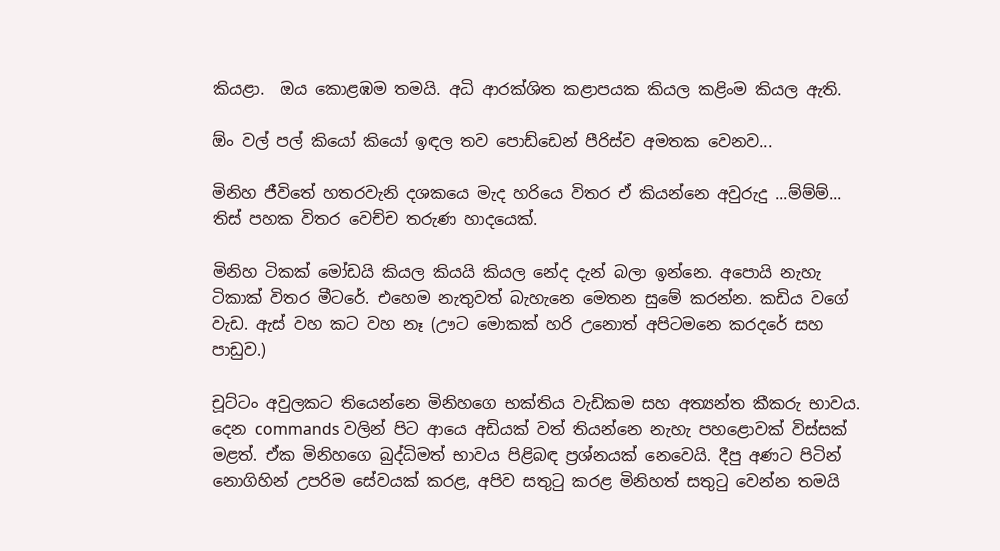කියළා.  ඔය කොළඹම තමයි. අධි ආරක්ශිත කළාපයක කියල කළිංම කියල ඇති.

ඕං වල් පල් කියෝ කියෝ ඉඳල තව පොඩ්ඩෙන් පීරිස්ව අමතක වෙනව...

මිනිහ ජීවිතේ හතරවැනි දශකයෙ මැද හරියෙ විතර ඒ කියන්නෙ අවුරුදු ...ම්ම්ම්... තිස් පහක විතර වෙච්ච තරුණ හාදයෙක්.

මිනිහ ටිකක් මෝඩයි කියල කියයි කියල නේද දැන් බලා ඉන්නෙ. අපොයි නැහැ ටිකාක් විතර මීටරේ. එහෙම නැතුවත් බැහැනෙ මෙතන සුමේ කරන්න. කඩිය වගේ වැඩ. ඇස් වහ කට වහ නෑ (ඌට මොකක් හරි උනොත් අපිටමනෙ කරදරේ සහ පාඩුව.)

චූට්ටං අවුලකට තියෙන්නෙ මිනිහගෙ භක්තිය වැඩිකම සහ අත්‍යන්ත කීකරු භාවය. දෙන commands වලින් පිට ආයෙ අඩියක් වත් තියන්නෙ නැහැ පහළොවක් විස්සක් මළත්. ඒක මිනිහගෙ බුද්ධිමත් භාවය පිළිබඳ ප්‍රශ්නයක් නෙවෙයි. දීපු අණට පිටින් නොගිහින් උපරිම සේවයක් කරළ, අපිව සතු‍ටු කරළ මිනිහත් සතු‍ටු වෙන්න තමයි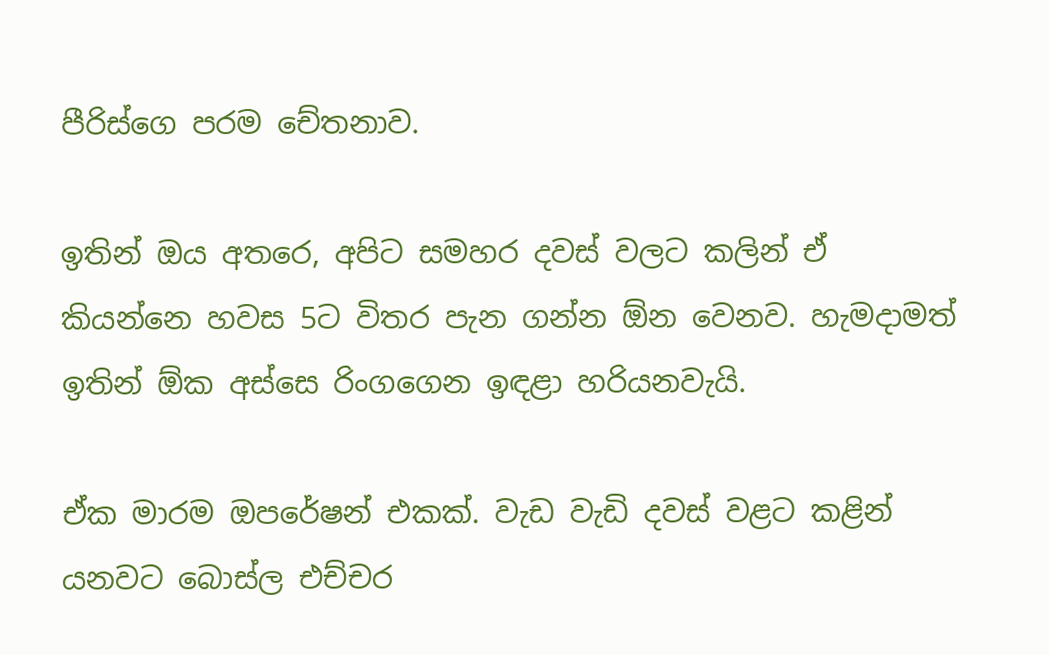පීරිස්ගෙ පරම චේතනාව.

ඉතින් ඔය අතරෙ, අපිට සමහර දවස් වලට කලින් ඒ කියන්නෙ හවස 5ට විතර පැන ගන්න ඕන වෙනව. හැමදාමත් ඉතින් ඕක අස්සෙ රිංගගෙන ඉඳළා හරියනවැයි.

ඒක මාරම ඔපරේෂන් එකක්. වැඩ වැඩි දවස් වළට කළින් යනවට බොස්ල එච්චර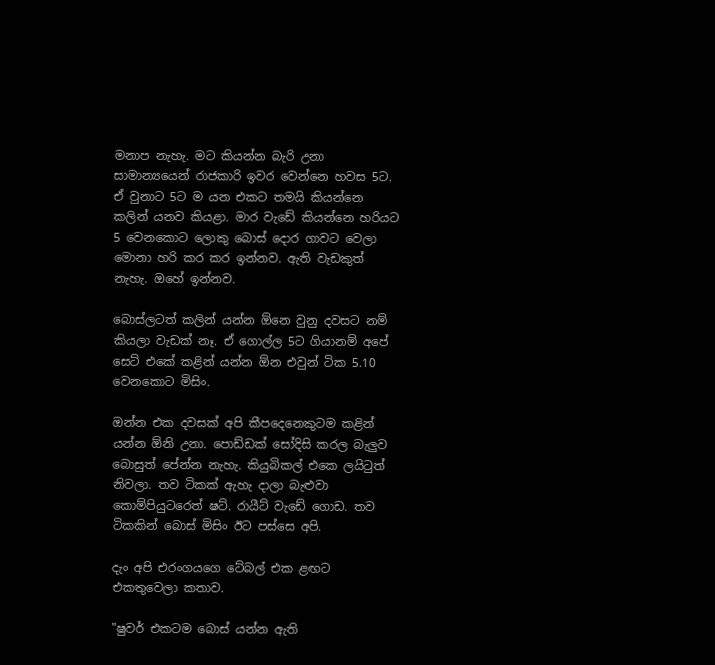මනාප නැහැ. මට කියන්න බැරි උනා සාමාන්‍යයෙන් රාජකාරි ඉවර වෙන්නෙ හවස 5ට. ඒ වුනාට 5ට ම යන එකට තමයි කියන්නෙ කලින් යනව කියළා. මාර වැඩේ කියන්නෙ හරියට 5 වෙනකොට ලොකු බොස් දොර ගාවට වෙලා මොනා හරි කර කර ඉන්නව. ඇති වැඩකුත් නැහැ. ඔහේ ඉන්නව.

බොස්ලටත් කලින් යන්න ඕනෙ වුනු දවසට නම් කියලා වැඩක් නෑ. ඒ ගොල්ල 5ට ගියානම් අපේ සෙට් එකේ කළින් යන්න ඕන එවුන් ටික 5.10 වෙනකොට මිසිං.

ඔන්න එක දවසක් අපි කීපදෙනෙකුටම කළින් යන්න ඕනි උනා. පොඩ්ඩක් සෝදිසි කරල බැලුව බොසුත් පේන්න නැහැ. කියුබිකල් එකෙ ලයි‍ටුත් නිවලා. තව ටිකක් ඇහැ දාලා බැළුවා කොම්පියුටරෙත් ෂට්. රායීට් වැඩේ ගොඩ. තව ටිකකින් බොස් මිසිං ඊට පස්සෙ අපි.

දැං අපි එරංගයගෙ ටේබල් එක ළඟට එකතුවෙලා කතාව.

"ෂුවර් එකටම බොස් යන්න ඇති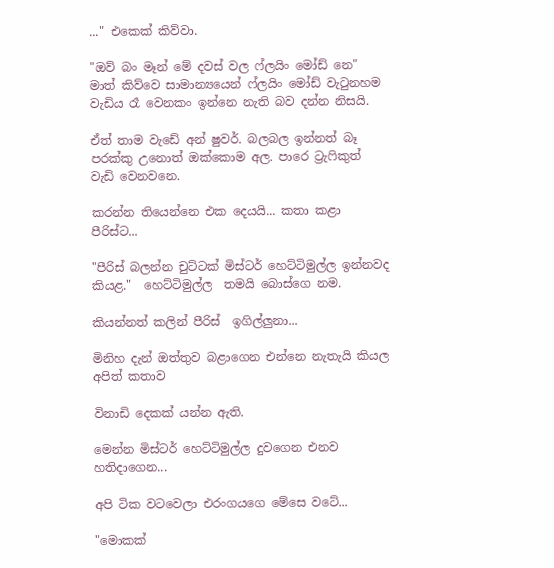..." එකෙක් කිව්වා.

"ඔව් බං මෑන් මේ දවස් වල ෆ්ලයිං මෝඩ් නෙ" මාත් කිව්වෙ සාමාන්‍යයෙන් ෆ්ලයිං මෝඩ් වැ‍ටුනහම වැඩිය රෑ වෙනකං ඉන්නෙ නැති බව දන්න නිසයි.

ඒත් තාම වැඩේ අන් ෂුවර්. බලබල ඉන්නත් බෑ පරක්කු උනොත් ඔක්කොම අල. පාරෙ ට්‍රැ‍ෆිකුත් වැඩි වෙනවනෙ.

කරන්න තියෙන්නෙ එක දෙයයි... කතා කළා පීරිස්ට...

"පීරිස් බලන්න චුට්ටක් මිස්ටර් හෙට්ටිමුල්ල ඉන්නවද කියළ."  හෙට්ටිමුල්ල  තමයි බොස්ගෙ නම.

කියන්නත් කලින් පීරිස්  ඉගිල්ලුනා...

මිනිහ දැන් ඔත්තුව බළාගෙන එන්නෙ නැතැයි කියල අපිත් කතාව

විනාඩි දෙකක් යන්න ඇති.

මෙන්න මිස්ටර් හෙට්ටිමුල්ල දුවගෙන එනව හතිදාගෙන...

අපි ටික වටවෙලා එරංගයගෙ මේසෙ වටේ...

"මොකක්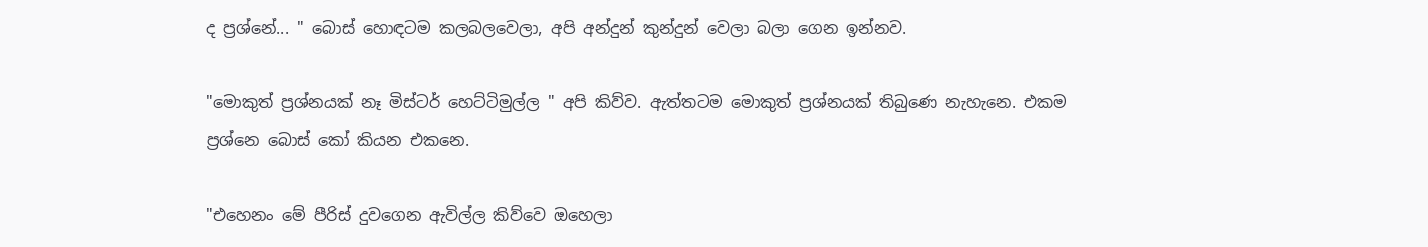ද ප්‍රශ්නේ... " බොස් හොඳටම කලබලවෙලා, අපි අන්දුන් කුන්දුන් වෙලා බලා ගෙන ඉන්නව.

"මොකුත් ප්‍රශ්නයක් නෑ මිස්ටර් හෙට්ටිමුල්ල " අපි කිව්ව. ඇත්තටම මොකුත් ප්‍රශ්නයක් තිබුණෙ නැහැනෙ. එකම ප්‍රශ්නෙ බොස් කෝ කියන එකනෙ.

"එහෙනං මේ පීරිස් දුවගෙන ඇවිල්ල කිව්වෙ ඔහෙලා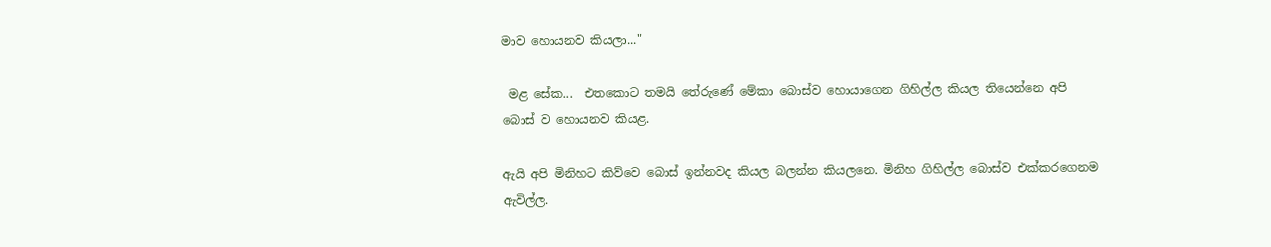මාව හොයනව කියලා..."

 මළ සේක...  එතකොට තමයි තේරුණේ මේකා බොස්ව හොයාගෙන ගිහිල්ල කියල තියෙන්නෙ අපි බොස් ව හොයනව කියළ.

ඇයි අපි මිනිහට කිව්වෙ බොස් ඉන්නවද කියල බලන්න කියලනෙ. මිනිහ ගිහිල්ල බොස්ව එක්කරගෙනම ඇවිල්ල.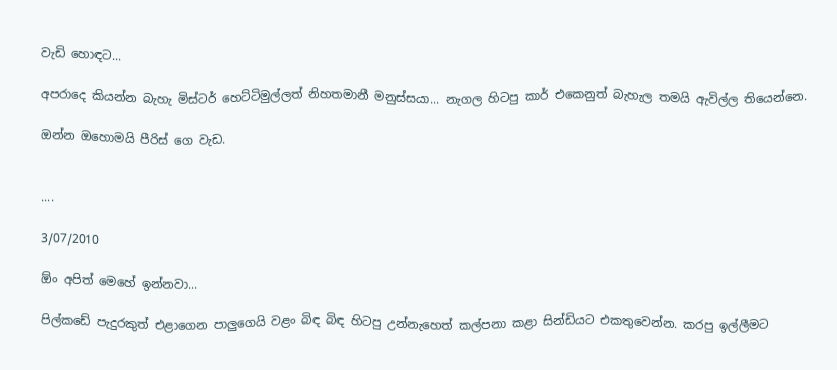වැඩි හොඳට...

අපරාදෙ කියන්න බැහැ මිස්ටර් හෙට්ටිමුල්ලත් නිහතමානී මනුස්සයා... නැගල හිටපු කාර් එකෙනුත් බැහැල තමයි ඇවිල්ල තියෙන්නෙ.

ඔන්න ඔහොමයි පීරිස් ගෙ වැඩ.


....

3/07/2010

ඕං අපිත් මෙහේ ඉන්නවා...

පිල්කඩේ පැදුරකුත් එළාගෙන පාලුගෙයි වළං බිඳ බිඳ හිටපු උන්නැහෙත් කල්පනා කළා සින්ඩියට එකතුවෙන්න. කරපු ඉල්ලීමට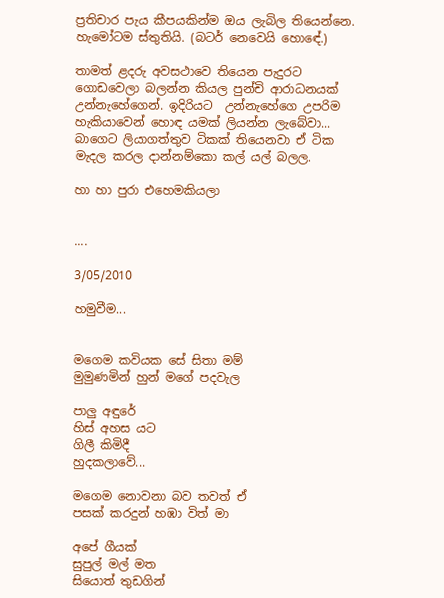ප්‍රතිචාර පැය කීපයකින්ම ඔය ලැබිල තියෙන්නෙ.
හැමෝටම ස්තුතියි. (බටර් නෙවෙයි හොඳේ.)

තාමත් ළදරු අවසථාවෙ තියෙන පැදුරට ගොඩවෙලා බලන්න කියල පුන්චි ආරාධනයක් උන්නැහේගෙන්. ඉදිරියට  උන්නැහේගෙ උපරිම හැකියාවෙන් හොඳ යමක් ලියන්න ලැබේවා...
බාගෙට ලියාගත්තුව ටිකක් තියෙනවා ඒ ටික මැදල කරල දාන්නම්කො කල් යල් බලල.

හා හා පුරා එහෙමකියලා


....

3/05/2010

හමුවීම...


මගෙම කවියක සේ සිතා මම්
මුමුණමින් හුන් මගේ පදවැල

පාලු අඳුරේ
හිස් අහස යට
ගිලී කිමිදී
හුදකලාවේ...

මගෙම නොවනා බව තවත් ඒ
පසක් කරදුන් හඹා විත් මා

අපේ ගීයක්
සුපුල් මල් මත
සියොත් තුඩගින්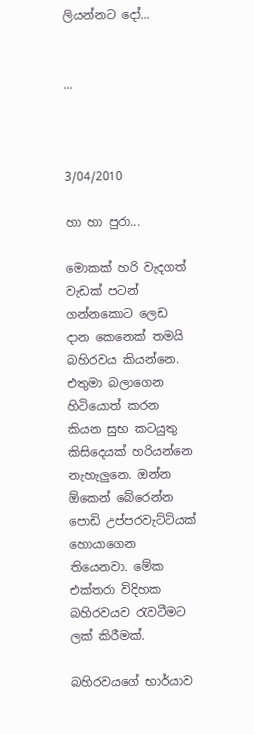ලියන්නට දෝ...


...



3/04/2010

හා හා පුරා...

මොකක් හරි වැදගත් වැඩක් පටන් ගන්නකොට ලෙඩ දාන කෙනෙක් තමයි බහිරවය කියන්නෙ. එතුමා බලාගෙන හිටියොත් කරන කියන සුභ කටයුතු කිසිදෙයක් හරියන්නෙ නැහැලුනෙ. ඔන්න ඕකෙන් බේරෙන්න පොඩි උප්පරවැට්ටියක් හොයාගෙන තියෙනවා. මේක එක්තරා විදිහක බහිරවයව ‍රැවටීමට ලක් කිරීමක්.

බහිරවයගේ භාර්යාව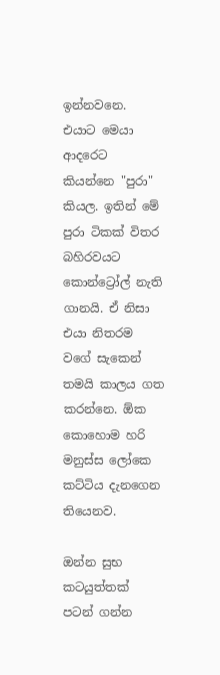ඉන්නවනෙ. එයාට මෙයා ආදරෙට කියන්නෙ "පුරා" කියල. ඉතින් මේ පුරා ටිකක් විතර බහිරවයට කොන්ට්‍රෝල් නැති ගානයි. ඒ නිසා එයා නිතරම වගේ සැකෙන් තමයි කාලය ගත කරන්නෙ. ඕක කොහොම හරි මනුස්ස ලෝකෙ කට්ටිය දැනගෙන තියෙනව.

ඔන්න සුභ කටයුත්තක් පටන් ගන්න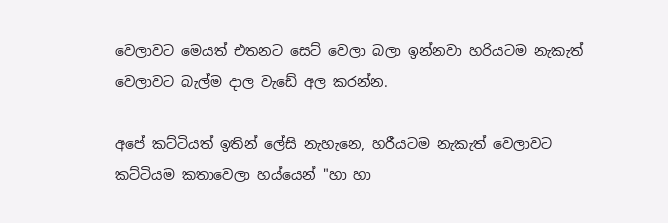වෙලාවට මෙයත් එතනට සෙට් වෙලා බලා ඉන්නවා හරියටම නැකැත් වෙලාවට බැල්ම දාල වැඩේ අල කරන්න.

අපේ කට්ටියත් ඉතින් ලේසි නැහැනෙ, හරීයටම නැකැත් වෙලාවට කට්ටියම කතාවෙලා හය්යෙන් "හා හා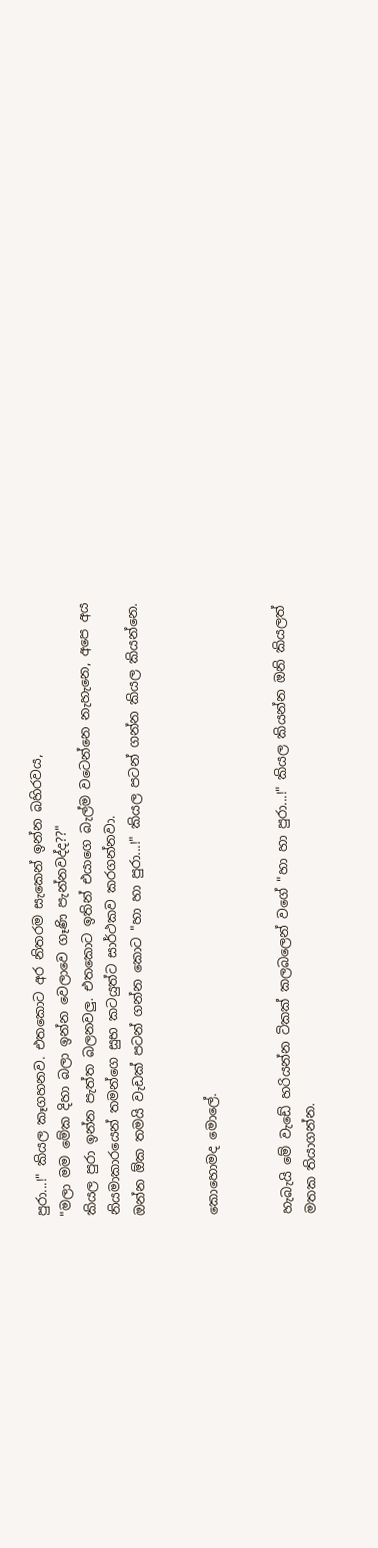පුරා...!" කියල කෑගහනව. එතකොට අර නිතරම සැකෙන් ඉන්න බහිරවය,
"මලා මම මේක දිහා බලා ඉන්න වෙලාවෙ ගෑණි පැන්නවද්ද??"
කියල පුරා ඉන්න පැත්ත බලනවලු. එතකොට ඉතින් එයාගෙ බැල්ම වටෙන්නෙ නැහැනෙ, අපෙ අය නියමාකාරයෙන් තමන්ගෙ සුභ කටයුත්ට සාර්ථකව කරගන්නවා.
ඔන්න ඕක තමයි වැඩක් පටන් ගන්න කොට "හා හා පුරා...!" කියල පටන් ගන්න කියල කියන්නෙ.


කොහොමද මොලේ.


හැබැයි මේ වැඩේ හරියන්න ටිකක් කලබලෙන් වගේ "හා හා පුරා...!" කියල කියන්න ඔනි කියලත් මතක තියාගන්න.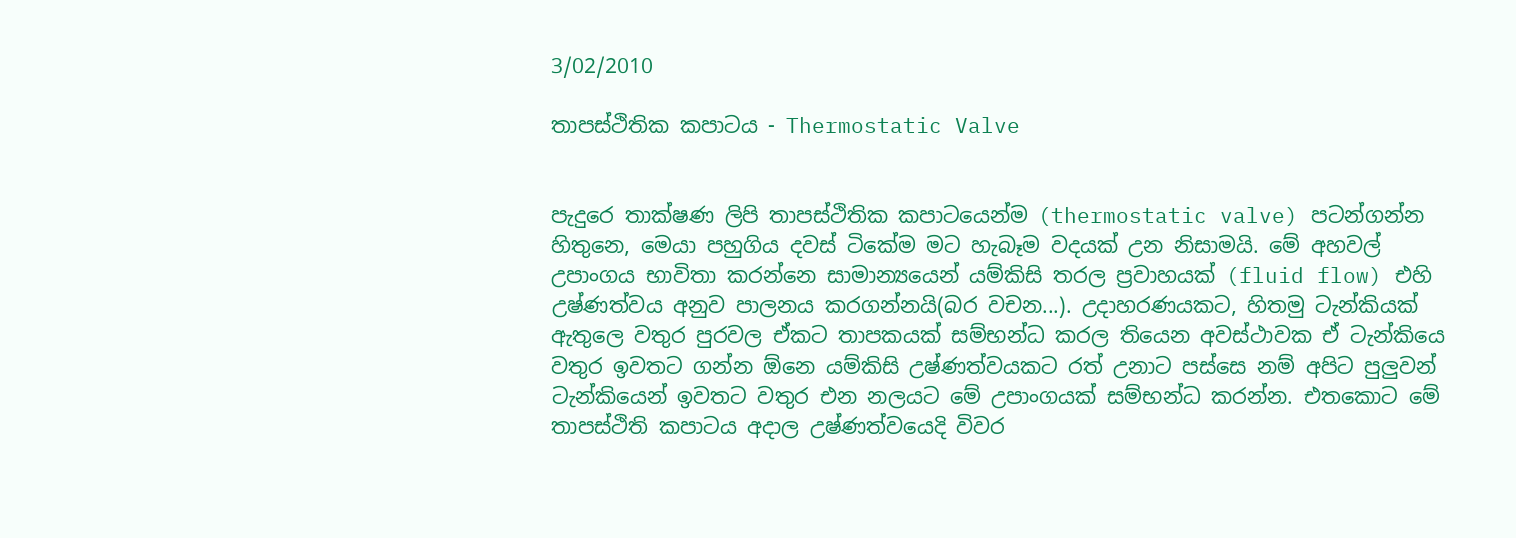3/02/2010

තාපස්ථිතික කපාටය - Thermostatic Valve


පැදුරෙ තාක්ෂණ ලිපි තාපස්ථිතික කපාටයෙන්ම (thermostatic valve) පටන්ගන්න හිතුනෙ, මෙයා පහුගිය දවස් ටිකේම මට හැබෑම වදයක් උන නිසාමයි. මේ අහවල් උපාංගය භාවිතා කරන්නෙ සාමාන්‍යයෙන් යම්කිසි තරල ප්‍රවාහයක් (fluid flow) එහි උෂ්ණත්වය අනුව පාලනය කරගන්නයි(බර වචන...). උදාහරණයකට, හිතමු ටැන්කියක් ඇතුලෙ වතුර පුරවල ඒකට තාපකයක් සම්භන්ධ කරල තියෙන අවස්ථාවක ඒ ටැන්කියෙ වතුර ඉවතට ගන්න ඕනෙ යම්කිසි උෂ්ණත්වයකට රත් උනාට පස්සෙ නම් අපිට පුලුවන් ටැන්කියෙන් ඉවතට වතුර එන නලයට මේ උපාංගයක් සම්භන්ධ කරන්න. එතකොට මේ තාපස්ථිති කපාටය අදාල උෂ්ණත්වයෙදි විවර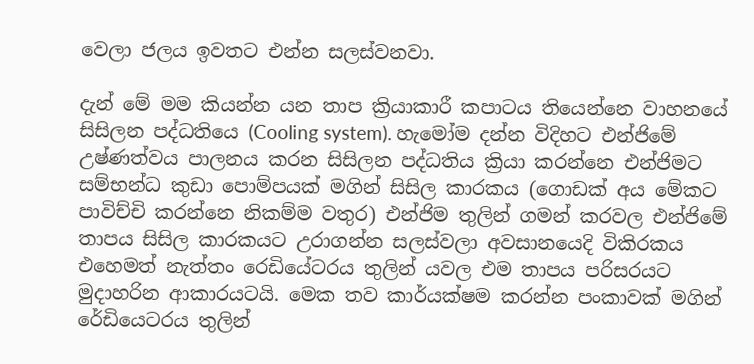වෙලා ජලය ඉවතට එන්න සලස්වනවා.

දැන් මේ මම කියන්න යන තාප ක්‍රියාකාරී කපාටය තියෙන්නෙ වාහනයේ සිසිලන පද්ධතියෙ (Cooling system). හැමෝම දන්න විදිහට එන්ජිමේ උෂ්ණත්වය පාලනය කරන සිසිලන පද්ධතිය ක්‍රියා කරන්නෙ එන්ජිමට සම්භන්ධ කුඩා පොම්පයක් මගින් සිසිල කාරකය (ගොඩක් අය මේකට පාවිච්චි කරන්නෙ නිකම්ම වතුර) එන්ජිම තුලින් ගමන් කරවල එන්ජිමේ තාපය සිසිල කාරකයට උරාගන්න සලස්වලා අවසානයෙදි විකිරකය එහෙමත් නැත්තං රෙඩියේටරය තුලින් යවල එම තාපය පරිසරයට මුදාහරින ආකාරයටයි. මෙක තව කාර්යක්ෂම කරන්න පංකාවක් මගින් රේඩියෙටරය තුලින්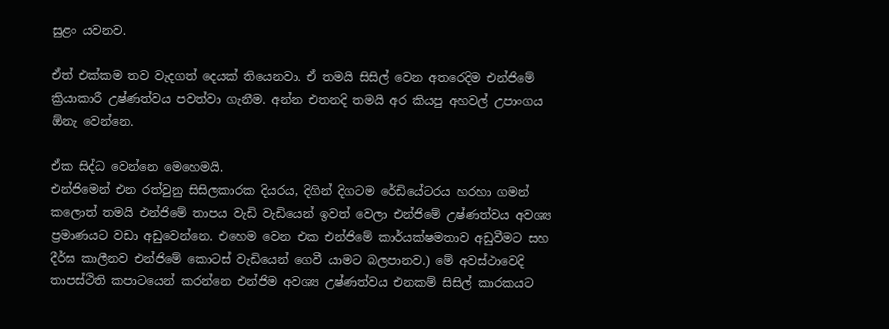සුළං යවනව.

ඒත් එක්කම තව වැදගත් දෙයක් තියෙනවා. ඒ තමයි සිසිල් වෙන අතරෙදිම එන්ජිමේ ක්‍රියාකාරී උෂ්ණත්වය පවත්වා ගැනීම. අන්න එතනදි තමයි අර කියපු අහවල් උපාංගය ඕනැ වෙන්නෙ.

ඒක සිද්ධ වෙන්නෙ මෙහෙමයි.
එන්ජිමෙන් එන රත්වුනු සිසිලකාරක දියරය, දිගින් දිගටම රේඩියේටරය හරහා ගමන් කලොත් තමයි එන්ජිමේ තාපය වැඩි වැඩියෙන් ඉවත් වෙලා එන්ජිමේ උෂ්ණත්වය අවශ්‍ය ප්‍රමාණයට වඩා අඩුවෙන්නෙ. එහෙම වෙන එක එන්ජිමේ කාර්යක්ෂමතාව අඩුවීමට සහ දීර්ඝ කාලීනව එන්ජිමේ කොටස් වැඩියෙන් ගෙවී යාමට බලපානව.) මේ අවස්ථාවෙදි තාපස්ථිති කපාටයෙන් කරන්නෙ එන්ජිම අවශ්‍ය උෂ්ණත්වය එනකම් සිසිල් කාරකයට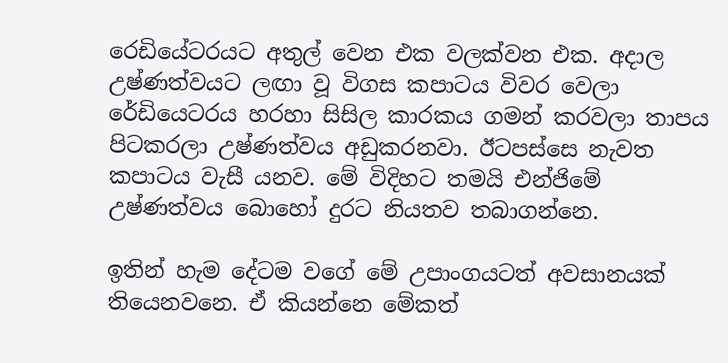රෙඩියේටරයට අතුල් වෙන එක වලක්වන එක. අදාල උෂ්ණත්වයට ලඟා වූ විගස කපාටය විවර වෙලා රේඩියෙටරය හරහා සිසිල කාරකය ගමන් කරවලා තාපය පිටකරලා උෂ්ණත්වය අඩුකරනවා. ඊටපස්සෙ නැවත කපාටය වැසී යනව. මේ විදිහට තමයි එන්ජිමේ උෂ්ණත්වය බොහෝ දුරට නියතව තබාගන්නෙ.

ඉතින් හැම දේටම වගේ මේ උපාංගයටත් අවසානයක් තියෙනවනෙ. ඒ කියන්නෙ මේකත්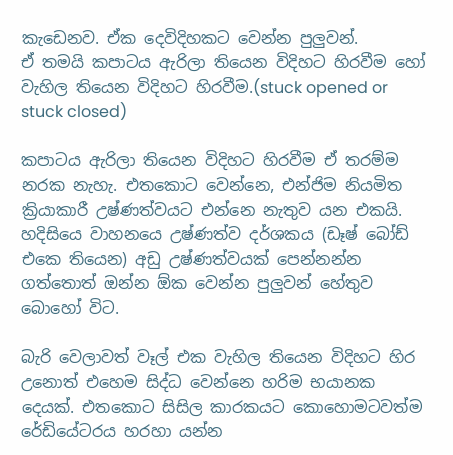කැඩෙනව. ඒක දෙවිදිහකට වෙන්න පුලුවන්.
ඒ තමයි කපාටය ඇරිලා තියෙන විදිහට හිරවීම හෝ වැහිල තියෙන විදිහට හිරවීම.(stuck opened or stuck closed)

කපාටය ඇරිලා තියෙන විදිහට හිරවීම ඒ තරම්ම නරක නැහැ. එතකොට වෙන්නෙ, එන්ජිම නියමිත ක්‍රියාකාරී උෂ්ණත්වයට එන්නෙ නැතුව යන එකයි. හදිසියෙ වාහනයෙ උෂ්ණත්ව දර්ශකය (ඩෑෂ් බෝඩ් එකෙ තියෙන) අඩු උෂ්ණත්වයක් පෙන්නන්න ගත්තොත් ඔන්න ඕක වෙන්න පුලුවන් හේතුව බොහෝ විට.

බැරි වෙලාවත් වෑල් එක වැහිල තියෙන විදිහට හිර උනොත් එහෙම සිද්ධ වෙන්නෙ හරිම භයානක දෙයක්. එතකොට සිසිල කාරකයට කොහොමටවත්ම රේඩියේටරය හරහා යන්න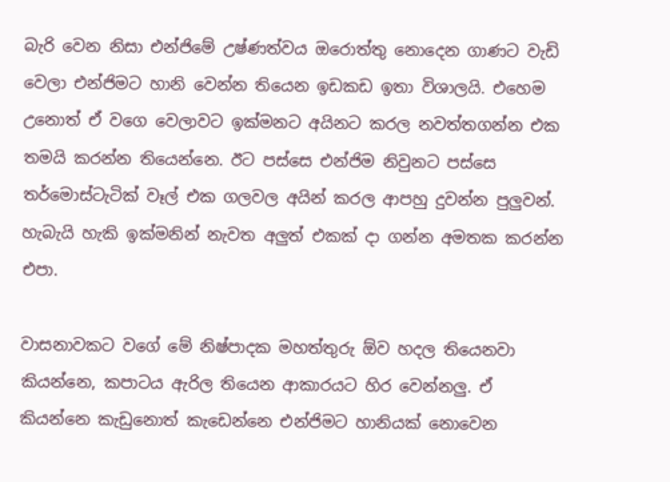බැරි වෙන නිසා එන්ජිමේ උෂ්ණත්වය ඔරොත්තු නොදෙන ගාණට වැඩි වෙලා එන්ජිමට හානි වෙන්න තියෙන ඉඩකඩ ඉතා විශාලයි. එහෙම උනොත් ඒ වගෙ වෙලාවට ඉක්මනට අයිනට කරල නවත්තගන්න එක තමයි කරන්න තියෙන්නෙ. ඊට පස්සෙ එන්ජිම නිවුනට පස්සෙ තර්මොස්ටැටික් වෑල් එක ගලවල අයින් කරල ආපහු දුවන්න පුලුවන්. හැබැයි හැකි ඉක්මනින් නැවත අලුත් එකක් දා ගන්න අමතක කරන්න එපා.

වාසනාවකට වගේ මේ නිෂ්පාදක මහත්තුරු ඕව හදල තියෙනවා කියන්නෙ, කපාටය ඇරිල තියෙන ආකාරයට හිර වෙන්නලු. ඒ කියන්නෙ කැඩුනොත් කැඩෙන්නෙ එන්ජිමට හානියක් නොවෙන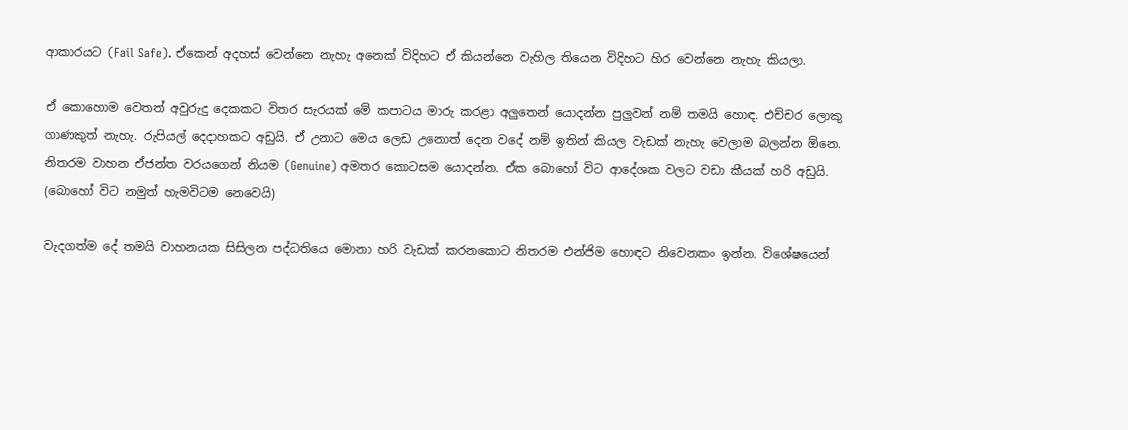ආකාරයට (Fail Safe). ඒකෙන් අදහස් වෙන්නෙ නැහැ අනෙක් විදිහට ඒ කියන්නෙ වැහිල තියෙන විදිහට හිර වෙන්නෙ නැහැ කියලා.

ඒ කොහොම වෙතත් අවුරුදු දෙකකට විතර සැරයක් මේ කපාටය මාරු කරළා අලුතෙන් යොදන්න පුලුවන් නම් තමයි හොඳ. එච්චර ලොකු ගාණකුත් නැහැ. රුපියල් දෙදාහකට අඩුයි. ඒ උනාට මෙය ලෙඩ උනොත් දෙන වදේ නම් ඉතින් කියල වැඩක් නැහැ වෙලාම බලන්න ඕනෙ. නිතරම වාහන ඒජන්ත වරයගෙන් නියම (Genuine) අමතර කොටසම යොදන්න. ඒක බොහෝ විට ආදේශක වලට වඩා කීයක් හරි අඩුයි. (බොහෝ විට නමුත් හැමවිටම නෙවෙයි)

වැදගත්ම දේ තමයි වාහනයක සිසිලන පද්ධතියෙ මොනා හරි වැඩක් කරනකොට නිතරම එන්ජිම හොඳට නිවෙනකං ඉන්න. විශේෂයෙන්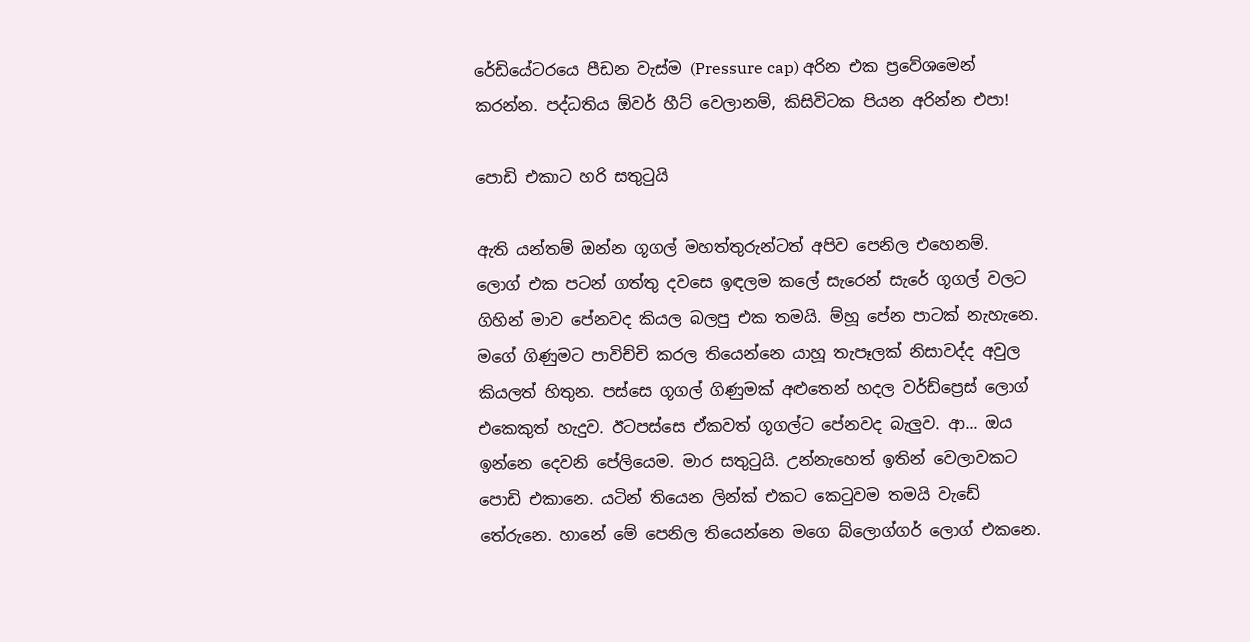රේඩියේටරයෙ පීඩන වැස්ම (Pressure cap) අරින එක ප්‍රවේශමෙන් කරන්න. පද්ධතිය ඕවර් හීට් වෙලානම්, කිසිවිටක පියන අරින්න එපා!

පොඩි එකාට හරි සතු‍ටුයි

ඇති යන්තම් ඔන්න ගූගල් මහත්තුරුන්ටත් අපිව පෙනිල එහෙනම්. ලොග් එක පටන් ගත්තු දවසෙ ඉඳලම කලේ සැරෙන් සැරේ ගූගල් වලට ගිහින් මාව පේනවද කියල බලපු එක තමයි. ම්හූ පේන පාටක් නැහැනෙ. මගේ ගිණුමට පාවිච්චි කරල තියෙන්නෙ යාහූ තැපෑලක් නිසාවද්ද අවුල කියලත් හිතුන. පස්සෙ ගූගල් ගිණුමක් අළුතෙන් හදල වර්ඩ්ප්‍රෙස් ලොග් එකෙකුත් හැදුව. ඊටපස්සෙ ඒකවත් ගූගල්ට පේනවද බැලුව. ආ... ඔය ඉන්නෙ දෙවනි පේලියෙම. මාර සතු‍ටුයි. උන්නැහෙත් ඉතින් වෙලාවකට පොඩි එකානෙ. යටින් තියෙන ලින්ක් එකට කෙ‍ටුවම තමයි වැඩේ තේරුනෙ. හානේ මේ පෙනිල තියෙන්නෙ මගෙ බ්ලොග්ගර් ලොග් එකනෙ.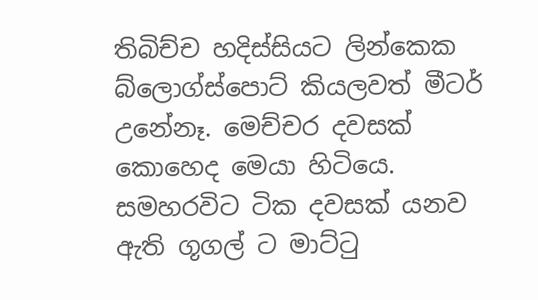තිබිච්ච හදිස්සියට ලින්කෙක බ්ලොග්ස්පොට් කියලවත් මීටර් උනේනෑ. මෙච්චර දවසක් කොහෙද මෙයා හිටියෙ. සමහරවිට ටික දවසක් යනව ඇති ගූගල් ට මාට්‍ටු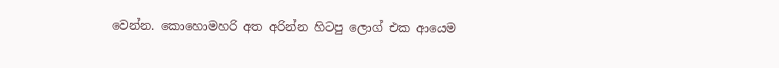වෙන්න. කොහොමහරි අත අරින්න හිටපු ලොග් එක ආයෙම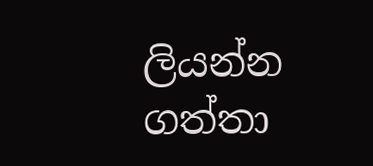ලියන්න ගත්තා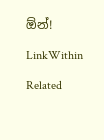ඕන්!

LinkWithin

Related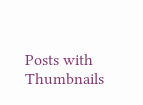Posts with Thumbnails